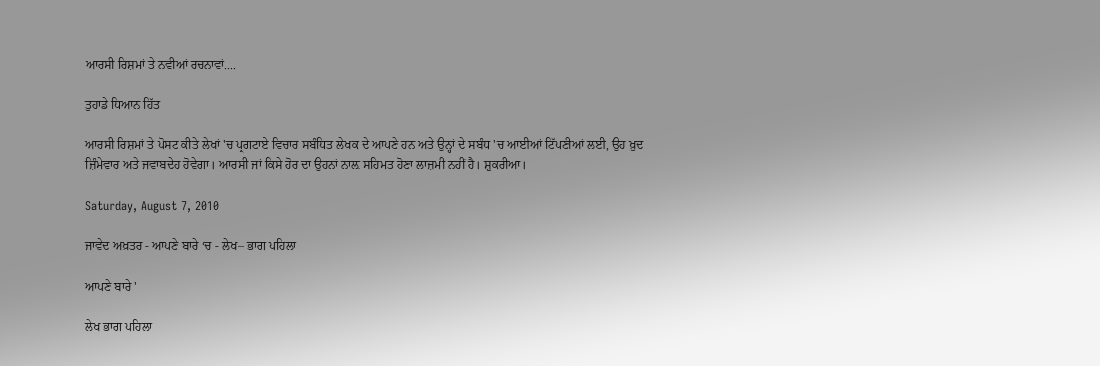ਆਰਸੀ ਰਿਸ਼ਮਾਂ ਤੇ ਨਵੀਆਂ ਰਚਨਾਵਾਂ....

ਤੁਹਾਡੇ ਧਿਆਨ ਹਿੱਤ

ਆਰਸੀ ਰਿਸ਼ਮਾਂ ਤੇ ਪੋਸਟ ਕੀਤੇ ਲੇਖਾਂ 'ਚ ਪ੍ਰਗਟਾਏ ਵਿਚਾਰ ਸਬੰਧਿਤ ਲੇਖਕ ਦੇ ਆਪਣੇ ਹਨ ਅਤੇ ਉਨ੍ਹਾਂ ਦੇ ਸਬੰਧ 'ਚ ਆਈਆਂ ਟਿੱਪਣੀਆਂ ਲਈ, ਉਹ ਖ਼ੁਦ ਜ਼ਿੰਮੇਵਾਰ ਅਤੇ ਜਵਾਬਦੇਹ ਹੋਵੇਗਾ। ਆਰਸੀ ਜਾਂ ਕਿਸੇ ਹੋਰ ਦਾ ਉਹਨਾਂ ਨਾਲ਼ ਸਹਿਮਤ ਹੋਣਾ ਲਾਜ਼ਮੀ ਨਹੀਂ ਹੈ। ਸ਼ੁਕਰੀਆ।

Saturday, August 7, 2010

ਜਾਵੇਦ ਅਖ਼ਤਰ - ਆਪਣੇ ਬਾਰੇ ‘ਚ - ਲੇਖ– ਭਾਗ ਪਹਿਲਾ

ਆਪਣੇ ਬਾਰੇ '

ਲੇਖ ਭਾਗ ਪਹਿਲਾ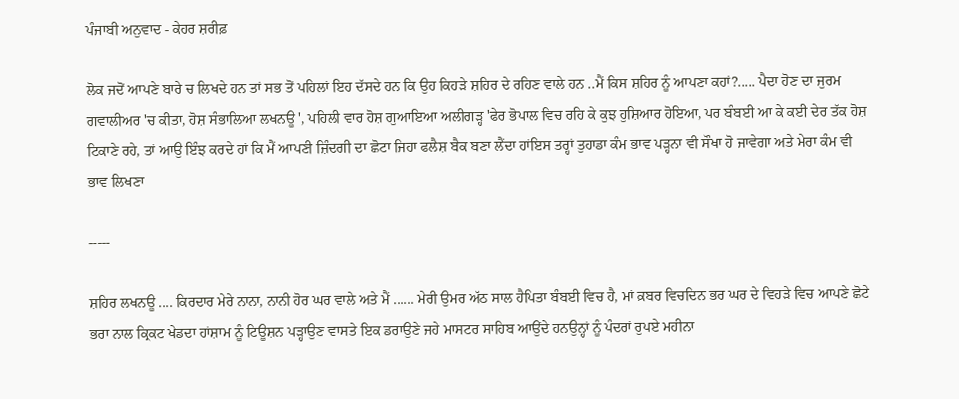ਪੰਜਾਬੀ ਅਨੁਵਾਦ - ਕੇਹਰ ਸ਼ਰੀਫ਼

ਲੋਕ ਜਦੋਂ ਆਪਣੇ ਬਾਰੇ ਚ ਲਿਖਦੇ ਹਨ ਤਾਂ ਸਭ ਤੋਂ ਪਹਿਲਾਂ ਇਹ ਦੱਸਦੇ ਹਨ ਕਿ ਉਹ ਕਿਹੜੇ ਸ਼ਹਿਰ ਦੇ ਰਹਿਣ ਵਾਲੇ ਹਨ ..ਮੈਂ ਕਿਸ ਸ਼ਹਿਰ ਨੂੰ ਆਪਣਾ ਕਹਾਂ?..... ਪੈਦਾ ਹੋਣ ਦਾ ਜੁਰਮ ਗਵਾਲੀਅਰ 'ਚ ਕੀਤਾ, ਹੋਸ਼ ਸੰਭਾਲਿਆ ਲਖਨਊ ', ਪਹਿਲੀ ਵਾਰ ਹੋਸ਼ ਗੁਆਇਆ ਅਲੀਗੜ੍ਹ 'ਫੇਰ ਭੋਪਾਲ ਵਿਚ ਰਹਿ ਕੇ ਕੁਝ ਹੁਸ਼ਿਆਰ ਹੋਇਆ, ਪਰ ਬੰਬਈ ਆ ਕੇ ਕਈ ਦੇਰ ਤੱਕ ਹੋਸ਼ ਟਿਕਾਣੇ ਰਹੇ, ਤਾਂ ਆਉ ਇੰਝ ਕਰਦੇ ਹਾਂ ਕਿ ਮੈਂ ਆਪਣੀ ਜ਼ਿੰਦਗੀ ਦਾ ਛੋਟਾ ਜਿਹਾ ਫਲੈਸ਼ ਬੈਕ ਬਣਾ ਲੈਂਦਾ ਹਾਂਇਸ ਤਰ੍ਹਾਂ ਤੁਹਾਡਾ ਕੰਮ ਭਾਵ ਪੜ੍ਹਨਾ ਵੀ ਸੌਖਾ ਹੋ ਜਾਵੇਗਾ ਅਤੇ ਮੇਰਾ ਕੰਮ ਵੀ ਭਾਵ ਲਿਖਣਾ

-----

ਸ਼ਹਿਰ ਲਖਨਊ .... ਕਿਰਦਾਰ ਮੇਰੇ ਨਾਨਾ, ਨਾਨੀ ਹੋਰ ਘਰ ਵਾਲੇ ਅਤੇ ਮੈਂ ...... ਮੇਰੀ ਉਮਰ ਅੱਠ ਸਾਲ ਹੈਪਿਤਾ ਬੰਬਈ ਵਿਚ ਹੈ, ਮਾਂ ਕ਼ਬਰ ਵਿਚਦਿਨ ਭਰ ਘਰ ਦੇ ਵਿਹੜੇ ਵਿਚ ਆਪਣੇ ਛੋਟੇ ਭਰਾ ਨਾਲ ਕ੍ਰਿਕਟ ਖੇਡਦਾ ਹਾਂਸ਼ਾਮ ਨੂੰ ਟਿਊਸ਼ਨ ਪੜ੍ਹਾਉਣ ਵਾਸਤੇ ਇਕ ਡਰਾਉਣੇ ਜਹੇ ਮਾਸਟਰ ਸਾਹਿਬ ਆਉਂਦੇ ਹਨਉਨ੍ਹਾਂ ਨੂੰ ਪੰਦਰਾਂ ਰੁਪਏ ਮਹੀਨਾ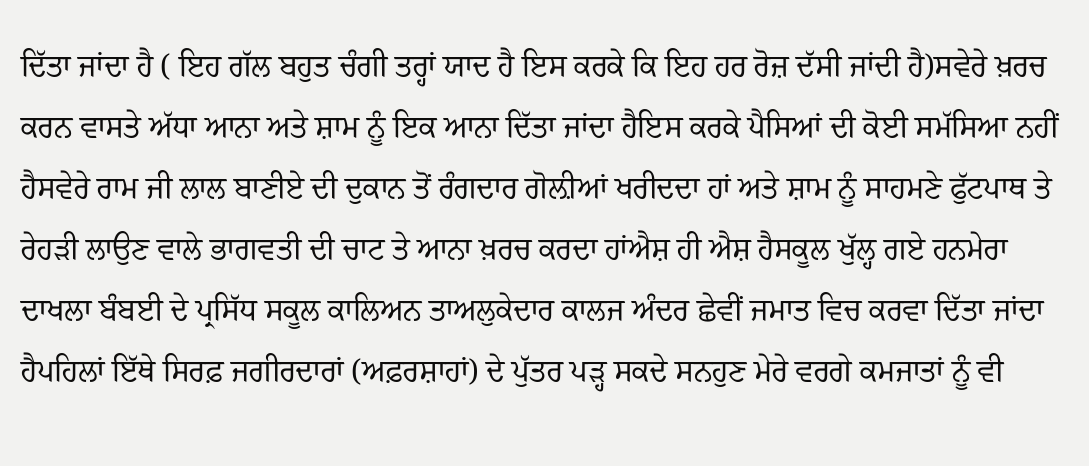ਦਿੱਤਾ ਜਾਂਦਾ ਹੈ ( ਇਹ ਗੱਲ ਬਹੁਤ ਚੰਗੀ ਤਰ੍ਹਾਂ ਯਾਦ ਹੈ ਇਸ ਕਰਕੇ ਕਿ ਇਹ ਹਰ ਰੋਜ਼ ਦੱਸੀ ਜਾਂਦੀ ਹੈ)ਸਵੇਰੇ ਖ਼ਰਚ ਕਰਨ ਵਾਸਤੇ ਅੱਧਾ ਆਨਾ ਅਤੇ ਸ਼ਾਮ ਨੂੰ ਇਕ ਆਨਾ ਦਿੱਤਾ ਜਾਂਦਾ ਹੈਇਸ ਕਰਕੇ ਪੈਸਿਆਂ ਦੀ ਕੋਈ ਸਮੱਸਿਆ ਨਹੀਂ ਹੈਸਵੇਰੇ ਰਾਮ ਜੀ ਲਾਲ ਬਾਣੀਏ ਦੀ ਦੁਕਾਨ ਤੋਂ ਰੰਗਦਾਰ ਗੋਲ਼ੀਆਂ ਖਰੀਦਦਾ ਹਾਂ ਅਤੇ ਸ਼ਾਮ ਨੂੰ ਸਾਹਮਣੇ ਫੁੱਟਪਾਥ ਤੇ ਰੇਹੜੀ ਲਾਉਣ ਵਾਲੇ ਭਾਗਵਤੀ ਦੀ ਚਾਟ ਤੇ ਆਨਾ ਖ਼ਰਚ ਕਰਦਾ ਹਾਂਐਸ਼ ਹੀ ਐਸ਼ ਹੈਸਕੂਲ ਖੁੱਲ੍ਹ ਗਏ ਹਨਮੇਰਾ ਦਾਖਲਾ ਬੰਬਈ ਦੇ ਪ੍ਰਸਿੱਧ ਸਕੂਲ ਕਾਲਿਅਨ ਤਾਅਲੁਕੇਦਾਰ ਕਾਲਜ ਅੰਦਰ ਛੇਵੀਂ ਜਮਾਤ ਵਿਚ ਕਰਵਾ ਦਿੱਤਾ ਜਾਂਦਾ ਹੈਪਹਿਲਾਂ ਇੱਥੇ ਸਿਰਫ਼ ਜਗੀਰਦਾਰਾਂ (ਅਫ਼ਰਸ਼ਾਹਾਂ) ਦੇ ਪੁੱਤਰ ਪੜ੍ਹ ਸਕਦੇ ਸਨਹੁਣ ਮੇਰੇ ਵਰਗੇ ਕਮਜਾਤਾਂ ਨੂੰ ਵੀ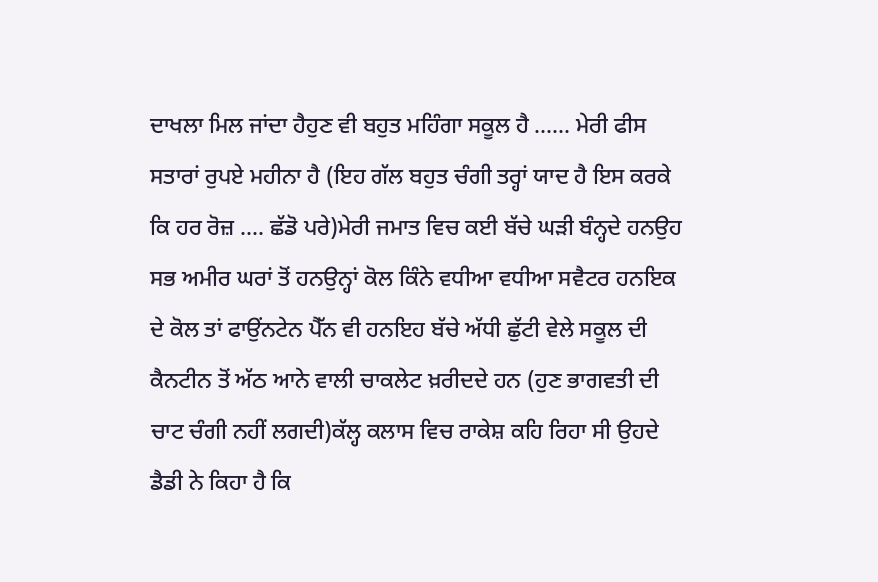ਦਾਖਲਾ ਮਿਲ ਜਾਂਦਾ ਹੈਹੁਣ ਵੀ ਬਹੁਤ ਮਹਿੰਗਾ ਸਕੂਲ ਹੈ ...... ਮੇਰੀ ਫੀਸ ਸਤਾਰਾਂ ਰੁਪਏ ਮਹੀਨਾ ਹੈ (ਇਹ ਗੱਲ ਬਹੁਤ ਚੰਗੀ ਤਰ੍ਹਾਂ ਯਾਦ ਹੈ ਇਸ ਕਰਕੇ ਕਿ ਹਰ ਰੋਜ਼ .... ਛੱਡੋ ਪਰੇ)ਮੇਰੀ ਜਮਾਤ ਵਿਚ ਕਈ ਬੱਚੇ ਘੜੀ ਬੰਨ੍ਹਦੇ ਹਨਉਹ ਸਭ ਅਮੀਰ ਘਰਾਂ ਤੋਂ ਹਨਉਨ੍ਹਾਂ ਕੋਲ ਕਿੰਨੇ ਵਧੀਆ ਵਧੀਆ ਸਵੈਟਰ ਹਨਇਕ ਦੇ ਕੋਲ ਤਾਂ ਫਾਉਂਨਟੇਨ ਪੈੱਨ ਵੀ ਹਨਇਹ ਬੱਚੇ ਅੱਧੀ ਛੁੱਟੀ ਵੇਲੇ ਸਕੂਲ ਦੀ ਕੈਨਟੀਨ ਤੋਂ ਅੱਠ ਆਨੇ ਵਾਲੀ ਚਾਕਲੇਟ ਖ਼ਰੀਦਦੇ ਹਨ (ਹੁਣ ਭਾਗਵਤੀ ਦੀ ਚਾਟ ਚੰਗੀ ਨਹੀਂ ਲਗਦੀ)ਕੱਲ੍ਹ ਕਲਾਸ ਵਿਚ ਰਾਕੇਸ਼ ਕਹਿ ਰਿਹਾ ਸੀ ਉਹਦੇ ਡੈਡੀ ਨੇ ਕਿਹਾ ਹੈ ਕਿ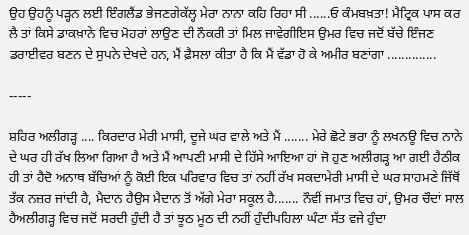ਉਹ ਉਹਨੂੰ ਪੜ੍ਹਨ ਲਈ ਇੰਗਲੈਂਡ ਭੇਜਣਗੇਕੱਲ੍ਹ ਮੇਰਾ ਨਾਨਾ ਕਹਿ ਰਿਹਾ ਸੀ ......ਓ ਕੰਮਬਖ਼ਤਾ! ਮੈਟ੍ਰਿਕ ਪਾਸ ਕਰ ਲੈ ਤਾਂ ਕਿਸੇ ਡਾਕਖ਼ਾਨੇ ਵਿਚ ਮੋਹਰਾਂ ਲਾਉਣ ਦੀ ਨੌਕਰੀ ਤਾਂ ਮਿਲ ਜਾਵੇਗੀਇਸ ਉਮਰ ਵਿਚ ਜਦੋਂ ਬੱਚੇ ਇੰਜਣ ਡਰਾਈਵਰ ਬਣਨ ਦੇ ਸੁਪਨੇ ਦੇਖਦੇ ਹਨ, ਮੈਂ ਫ਼ੈਸਲਾ ਕੀਤਾ ਹੈ ਕਿ ਮੈਂ ਵੱਡਾ ਹੋ ਕੇ ਅਮੀਰ ਬਣਾਂਗਾ ..............

-----

ਸ਼ਹਿਰ ਅਲੀਗੜ੍ਹ .... ਕਿਰਦਾਰ ਮੇਰੀ ਮਾਸੀ, ਦੂਜੇ ਘਰ ਵਾਲੇ ਅਤੇ ਮੈਂ ....... ਮੇਰੇ ਛੋਟੇ ਭਰਾ ਨੂੰ ਲਖਨਊ ਵਿਚ ਨਾਨੇ ਦੇ ਘਰ ਹੀ ਰੱਖ ਲਿਆ ਗਿਆ ਹੈ ਅਤੇ ਮੈਂ ਆਪਣੀ ਮਾਸੀ ਦੇ ਹਿੱਸੇ ਆਇਆ ਹਾਂ ਜੋ ਹੁਣ ਅਲੀਗੜ੍ਹ ਆ ਗਈ ਹੈਠੀਕ ਹੀ ਤਾਂ ਹੈਦੋ ਅਨਾਥ ਬੱਚਿਆਂ ਨੂੰ ਕੋਈ ਇਕ ਪਰਿਵਾਰ ਵਿਚ ਤਾਂ ਨਹੀਂ ਰੱਖ ਸਕਦਾਮੇਰੀ ਮਾਸੀ ਦੇ ਘਰ ਸਾਹਮਣੇ ਜਿੱਥੋਂ ਤੱਕ ਨਜ਼ਰ ਜਾਂਦੀ ਹੈ, ਮੈਦਾਨ ਹੈਉਸ ਮੈਦਾਨ ਤੋਂ ਅੱਗੇ ਮੇਰਾ ਸਕੂਲ ਹੈ....... ਨੌਵੀਂ ਜਮਾਤ ਵਿਚ ਹਾਂ, ਉਮਰ ਚੌਦਾਂ ਸਾਲ ਹੈਅਲੀਗੜ੍ਹ ਵਿਚ ਜਦੋਂ ਸਰਦੀ ਹੁੰਦੀ ਹੈ ਤਾਂ ਝੂਠ ਮੂਠ ਦੀ ਨਹੀਂ ਹੁੰਦੀਪਹਿਲਾ ਘੰਟਾ ਸੱਤ ਵਜੇ ਹੁੰਦਾ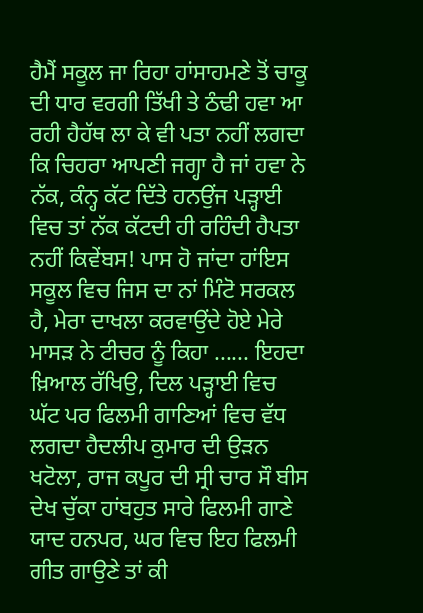ਹੈਮੈਂ ਸਕੂਲ ਜਾ ਰਿਹਾ ਹਾਂਸਾਹਮਣੇ ਤੋਂ ਚਾਕੂ ਦੀ ਧਾਰ ਵਰਗੀ ਤਿੱਖੀ ਤੇ ਠੰਢੀ ਹਵਾ ਆ ਰਹੀ ਹੈਹੱਥ ਲਾ ਕੇ ਵੀ ਪਤਾ ਨਹੀਂ ਲਗਦਾ ਕਿ ਚਿਹਰਾ ਆਪਣੀ ਜਗ੍ਹਾ ਹੈ ਜਾਂ ਹਵਾ ਨੇ ਨੱਕ, ਕੰਨ੍ਹ ਕੱਟ ਦਿੱਤੇ ਹਨਉਂਜ ਪੜ੍ਹਾਈ ਵਿਚ ਤਾਂ ਨੱਕ ਕੱਟਦੀ ਹੀ ਰਹਿੰਦੀ ਹੈਪਤਾ ਨਹੀਂ ਕਿਵੇਂਬਸ! ਪਾਸ ਹੋ ਜਾਂਦਾ ਹਾਂਇਸ ਸਕੂਲ ਵਿਚ ਜਿਸ ਦਾ ਨਾਂ ਮਿੰਟੋ ਸਰਕਲ ਹੈ, ਮੇਰਾ ਦਾਖਲਾ ਕਰਵਾਉਂਦੇ ਹੋਏ ਮੇਰੇ ਮਾਸੜ ਨੇ ਟੀਚਰ ਨੂੰ ਕਿਹਾ ...... ਇਹਦਾ ਖ਼ਿਆਲ ਰੱਖਿਉ, ਦਿਲ ਪੜ੍ਹਾਈ ਵਿਚ ਘੱਟ ਪਰ ਫਿਲਮੀ ਗਾਣਿਆਂ ਵਿਚ ਵੱਧ ਲਗਦਾ ਹੈਦਲੀਪ ਕੁਮਾਰ ਦੀ ਉੜਨ ਖਟੋਲਾ, ਰਾਜ ਕਪੂਰ ਦੀ ਸ੍ਰੀ ਚਾਰ ਸੌ ਬੀਸ ਦੇਖ ਚੁੱਕਾ ਹਾਂਬਹੁਤ ਸਾਰੇ ਫਿਲਮੀ ਗਾਣੇ ਯਾਦ ਹਨਪਰ, ਘਰ ਵਿਚ ਇਹ ਫਿਲਮੀ ਗੀਤ ਗਾਉਣੇ ਤਾਂ ਕੀ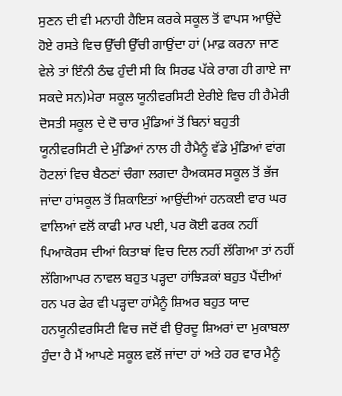ਸੁਣਨ ਦੀ ਵੀ ਮਨਾਹੀ ਹੈਇਸ ਕਰਕੇ ਸਕੂਲ ਤੋਂ ਵਾਪਸ ਆਉਂਦੇ ਹੋਏ ਰਸਤੇ ਵਿਚ ਉੱਚੀ ਉੱਚੀ ਗਾਉਂਦਾ ਹਾਂ (ਮਾਫ਼ ਕਰਨਾ ਜਾਣ ਵੇਲੇ ਤਾਂ ਇੰਨੀ ਠੰਢ ਹੁੰਦੀ ਸੀ ਕਿ ਸਿਰਫ ਪੱਕੇ ਰਾਗ ਹੀ ਗਾਏ ਜਾ ਸਕਦੇ ਸਨ)ਮੇਰਾ ਸਕੂਲ ਯੂਨੀਵਰਸਿਟੀ ਏਰੀਏ ਵਿਚ ਹੀ ਹੈਮੇਰੀ ਦੋਸਤੀ ਸਕੂਲ ਦੇ ਦੋ ਚਾਰ ਮੁੰਡਿਆਂ ਤੋਂ ਬਿਨਾਂ ਬਹੁਤੀ ਯੂਨੀਵਰਸਿਟੀ ਦੇ ਮੁੰਡਿਆਂ ਨਾਲ ਹੀ ਹੈਮੈਨੂੰ ਵੱਡੇ ਮੁੰਡਿਆਂ ਵਾਂਗ ਹੋਟਲਾਂ ਵਿਚ ਬੈਠਣਾਂ ਚੰਗਾ ਲਗਦਾ ਹੈਅਕਸਰ ਸਕੂਲ ਤੋਂ ਭੱਜ ਜਾਂਦਾ ਹਾਂਸਕੂਲ ਤੋਂ ਸ਼ਿਕਾਇਤਾਂ ਆਉਂਦੀਆਂ ਹਨਕਈ ਵਾਰ ਘਰ ਵਾਲਿਆਂ ਵਲੋਂ ਕਾਫੀ ਮਾਰ ਪਈ, ਪਰ ਕੋਈ ਫਰਕ ਨਹੀਂ ਪਿਆਕੋਰਸ ਦੀਆਂ ਕਿਤਾਬਾਂ ਵਿਚ ਦਿਲ ਨਹੀਂ ਲੱਗਿਆ ਤਾਂ ਨਹੀਂ ਲੱਗਿਆਪਰ ਨਾਵਲ ਬਹੁਤ ਪੜ੍ਹਦਾ ਹਾਂਝਿੜਕਾਂ ਬਹੁਤ ਪੈਂਦੀਆਂ ਹਨ ਪਰ ਫੇਰ ਵੀ ਪੜ੍ਹਦਾ ਹਾਂਮੈਨੂੰ ਸ਼ਿਅਰ ਬਹੁਤ ਯਾਦ ਹਨਯੂਨੀਵਰਸਿਟੀ ਵਿਚ ਜਦੋਂ ਵੀ ਉਰਦੂ ਸ਼ਿਅਰਾਂ ਦਾ ਮੁਕਾਬਲਾ ਹੁੰਦਾ ਹੈ ਮੈਂ ਆਪਣੇ ਸਕੂਲ ਵਲੋਂ ਜਾਂਦਾ ਹਾਂ ਅਤੇ ਹਰ ਵਾਰ ਮੈਨੂੰ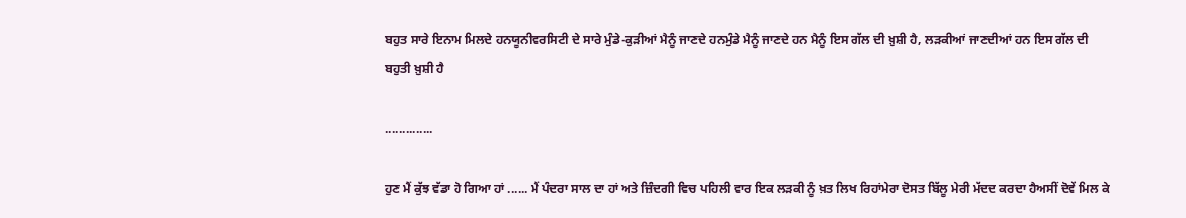ਬਹੁਤ ਸਾਰੇ ਇਨਾਮ ਮਿਲਦੇ ਹਨਯੂਨੀਵਰਸਿਟੀ ਦੇ ਸਾਰੇ ਮੁੰਡੇ-ਕੁੜੀਆਂ ਮੈਨੂੰ ਜਾਣਦੇ ਹਨਮੁੰਡੇ ਮੈਨੂੰ ਜਾਣਦੇ ਹਨ ਮੈਨੂੰ ਇਸ ਗੱਲ ਦੀ ਖ਼ੁਸ਼ੀ ਹੈ, ਲੜਕੀਆਂ ਜਾਣਦੀਆਂ ਹਨ ਇਸ ਗੱਲ ਦੀ ਬਹੁਤੀ ਖ਼ੁਸ਼ੀ ਹੈ

..............

ਹੁਣ ਮੈਂ ਕੁੱਝ ਵੱਡਾ ਹੋ ਗਿਆ ਹਾਂ ...... ਮੈਂ ਪੰਦਰਾ ਸਾਲ ਦਾ ਹਾਂ ਅਤੇ ਜ਼ਿੰਦਗੀ ਵਿਚ ਪਹਿਲੀ ਵਾਰ ਇਕ ਲੜਕੀ ਨੂੰ ਖ਼ਤ ਲਿਖ ਰਿਹਾਂਮੇਰਾ ਦੋਸਤ ਬਿੱਲੂ ਮੇਰੀ ਮੱਦਦ ਕਰਦਾ ਹੈਅਸੀਂ ਦੋਵੇਂ ਮਿਲ ਕੇ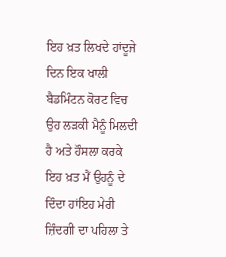ਇਹ ਖ਼ਤ ਲਿਖਦੇ ਹਾਂਦੂਜੇ ਦਿਨ ਇਕ ਖਾਲੀ ਬੈਡਮਿੰਟਨ ਕੋਰਟ ਵਿਚ ਉਹ ਲੜਕੀ ਮੈਨੂੰ ਮਿਲਦੀ ਹੈ ਅਤੇ ਹੌਸਲਾ ਕਰਕੇ ਇਹ ਖ਼ਤ ਮੈਂ ਉਹਨੂੰ ਦੇ ਦਿੰਦਾ ਹਾਂਇਹ ਮੇਰੀ ਜ਼ਿੰਦਗੀ ਦਾ ਪਹਿਲਾ ਤੇ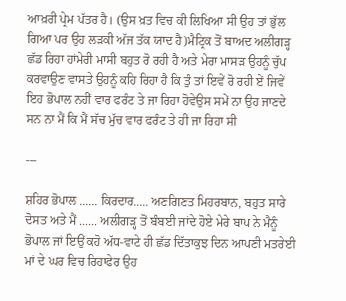ਆਖ਼ਰੀ ਪ੍ਰੇਮ ਪੱਤਰ ਹੈ। (ਉਸ ਖ਼ਤ ਵਿਚ ਕੀ ਲਿਖਿਆ ਸੀ ਉਹ ਤਾਂ ਭੁੱਲ ਗਿਆ ਪਰ ਉਹ ਲੜਕੀ ਅੱਜ ਤੱਕ ਯਾਦ ਹੈ)ਮੈਟ੍ਰਿਕ ਤੋਂ ਬਾਅਦ ਅਲੀਗੜ੍ਹ ਛੱਡ ਰਿਹਾ ਹਾਂਮੇਰੀ ਮਾਸੀ ਬਹੁਤ ਰੋ ਰਹੀ ਹੈ ਅਤੇ ਮੇਰਾ ਮਾਸੜ ਉਹਨੂੰ ਚੁੱਪ ਕਰਵਾਉਣ ਵਾਸਤੇ ਉਹਨੂੰ ਕਹਿ ਰਿਹਾ ਹੈ ਕਿ ਤੁੰ ਤਾਂ ਇਵੇਂ ਰੋ ਰਹੀ ਏਂ ਜਿਵੇਂ ਇਹ ਭੋਪਾਲ ਨਹੀਂ ਵਾਰ ਫਰੰਟ ਤੇ ਜਾ ਰਿਹਾ ਹੋਵੇਉਸ ਸਮੇਂ ਨਾ ਉਹ ਜਾਣਦੇ ਸਨ ਨਾ ਮੈਂ ਕਿ ਮੈਂ ਸੱਚ ਮੁੱਚ ਵਾਰ ਫਰੰਟ ਤੇ ਹੀ ਜਾ ਰਿਹਾ ਸੀ

---

ਸ਼ਹਿਰ ਭੋਪਾਲ ...... ਕਿਰਦਾਰ..... ਅਣਗਿਣਤ ਮਿਹਰਬਾਨ, ਬਹੁਤ ਸਾਰੇ ਦੋਸਤ ਅਤੇ ਮੈਂ ...... ਅਲੀਗੜ੍ਹ ਤੋਂ ਬੰਬਈ ਜਾਂਦੇ ਹੋਏ ਮੇਰੇ ਬਾਪ ਨੇ ਮੈਨੂੰ ਭੋਪਾਲ ਜਾਂ ਇਉਂ ਕਹੋ ਅੱਧ-ਵਾਟੇ ਹੀ ਛੱਡ ਦਿੱਤਾਕੁਝ ਦਿਨ ਆਪਣੀ ਮਤਰੇਈ ਮਾਂ ਦੇ ਘਰ ਵਿਚ ਰਿਹਾਫੇਰ ਉਹ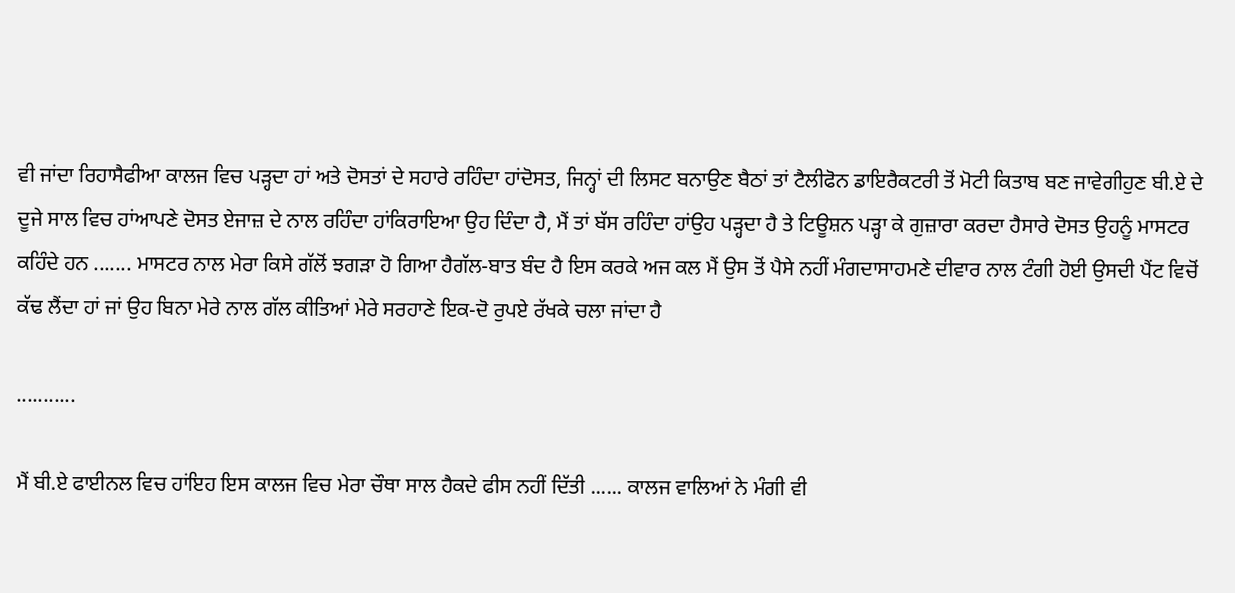ਵੀ ਜਾਂਦਾ ਰਿਹਾਸੈਫੀਆ ਕਾਲਜ ਵਿਚ ਪੜ੍ਹਦਾ ਹਾਂ ਅਤੇ ਦੋਸਤਾਂ ਦੇ ਸਹਾਰੇ ਰਹਿੰਦਾ ਹਾਂਦੋਸਤ, ਜਿਨ੍ਹਾਂ ਦੀ ਲਿਸਟ ਬਨਾਉਣ ਬੈਠਾਂ ਤਾਂ ਟੈਲੀਫੋਨ ਡਾਇਰੈਕਟਰੀ ਤੋਂ ਮੋਟੀ ਕਿਤਾਬ ਬਣ ਜਾਵੇਗੀਹੁਣ ਬੀ.ਏ ਦੇ ਦੂਜੇ ਸਾਲ ਵਿਚ ਹਾਂਆਪਣੇ ਦੋਸਤ ਏਜਾਜ਼ ਦੇ ਨਾਲ ਰਹਿੰਦਾ ਹਾਂਕਿਰਾਇਆ ਉਹ ਦਿੰਦਾ ਹੈ, ਮੈਂ ਤਾਂ ਬੱਸ ਰਹਿੰਦਾ ਹਾਂਉਹ ਪੜ੍ਹਦਾ ਹੈ ਤੇ ਟਿਊਸ਼ਨ ਪੜ੍ਹਾ ਕੇ ਗੁਜ਼ਾਰਾ ਕਰਦਾ ਹੈਸਾਰੇ ਦੋਸਤ ਉਹਨੂੰ ਮਾਸਟਰ ਕਹਿੰਦੇ ਹਨ ....... ਮਾਸਟਰ ਨਾਲ ਮੇਰਾ ਕਿਸੇ ਗੱਲੋਂ ਝਗੜਾ ਹੋ ਗਿਆ ਹੈਗੱਲ-ਬਾਤ ਬੰਦ ਹੈ ਇਸ ਕਰਕੇ ਅਜ ਕਲ ਮੈਂ ਉਸ ਤੋਂ ਪੈਸੇ ਨਹੀਂ ਮੰਗਦਾਸਾਹਮਣੇ ਦੀਵਾਰ ਨਾਲ ਟੰਗੀ ਹੋਈ ਉਸਦੀ ਪੈਂਟ ਵਿਚੋਂ ਕੱਢ ਲੈਂਦਾ ਹਾਂ ਜਾਂ ਉਹ ਬਿਨਾ ਮੇਰੇ ਨਾਲ ਗੱਲ ਕੀਤਿਆਂ ਮੇਰੇ ਸਰਹਾਣੇ ਇਕ-ਦੋ ਰੁਪਏ ਰੱਖਕੇ ਚਲਾ ਜਾਂਦਾ ਹੈ

...........

ਮੈਂ ਬੀ.ਏ ਫਾਈਨਲ ਵਿਚ ਹਾਂਇਹ ਇਸ ਕਾਲਜ ਵਿਚ ਮੇਰਾ ਚੌਥਾ ਸਾਲ ਹੈਕਦੇ ਫੀਸ ਨਹੀਂ ਦਿੱਤੀ ...... ਕਾਲਜ ਵਾਲਿਆਂ ਨੇ ਮੰਗੀ ਵੀ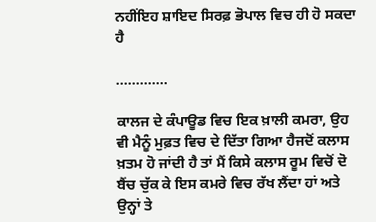ਨਹੀਂਇਹ ਸ਼ਾਇਦ ਸਿਰਫ਼ ਭੋਪਾਲ ਵਿਚ ਹੀ ਹੋ ਸਕਦਾ ਹੈ

.............

ਕਾਲਜ ਦੇ ਕੰਪਾਊਡ ਵਿਚ ਇਕ ਖ਼ਾਲੀ ਕਮਰਾ, ਉਹ ਵੀ ਮੈਨੂੰ ਮੁਫ਼ਤ ਵਿਚ ਦੇ ਦਿੱਤਾ ਗਿਆ ਹੈਜਦੋਂ ਕਲਾਸ ਖ਼ਤਮ ਹੋ ਜਾਂਦੀ ਹੈ ਤਾਂ ਮੈਂ ਕਿਸੇ ਕਲਾਸ ਰੂਮ ਵਿਚੋਂ ਦੋ ਬੈਂਚ ਚੁੱਕ ਕੇ ਇਸ ਕਮਰੇ ਵਿਚ ਰੱਖ ਲੈਂਦਾ ਹਾਂ ਅਤੇ ਉਨ੍ਹਾਂ ਤੇ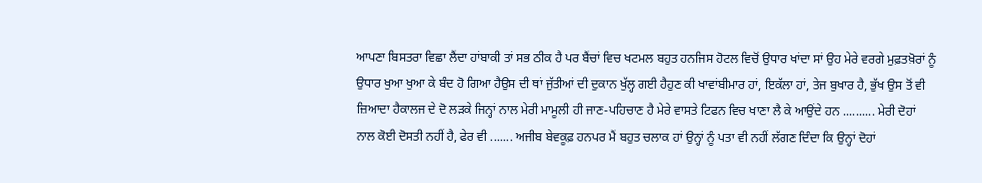ਆਪਣਾ ਬਿਸਤਰਾ ਵਿਛਾ ਲੈਂਦਾ ਹਾਂਬਾਕੀ ਤਾਂ ਸਭ ਠੀਕ ਹੈ ਪਰ ਬੈਂਚਾਂ ਵਿਚ ਖਟਮਲ ਬਹੁਤ ਹਨਜਿਸ ਹੋਟਲ ਵਿਚੋਂ ਉਧਾਰ ਖਾਂਦਾ ਸਾਂ ਉਹ ਮੇਰੇ ਵਰਗੇ ਮੁਫ਼ਤਖ਼ੋਰਾਂ ਨੂੰ ਉਧਾਰ ਖੁਆ ਖੁਆ ਕੇ ਬੰਦ ਹੋ ਗਿਆ ਹੈਉਸ ਦੀ ਥਾਂ ਜੁੱਤੀਆਂ ਦੀ ਦੁਕਾਨ ਖੁੱਲ੍ਹ ਗਈ ਹੈਹੁਣ ਕੀ ਖਾਵਾਂਬੀਮਾਰ ਹਾਂ, ਇਕੱਲਾ ਹਾਂ, ਤੇਜ ਬੁਖਾਰ ਹੈ, ਭੁੱਖ ਉਸ ਤੋਂ ਵੀ ਜ਼ਿਆਦਾ ਹੈਕਾਲਜ ਦੇ ਦੋ ਲੜਕੇ ਜਿਨ੍ਹਾਂ ਨਾਲ ਮੇਰੀ ਮਾਮੂਲੀ ਹੀ ਜਾਣ-ਪਹਿਚਾਣ ਹੈ ਮੇਰੇ ਵਾਸਤੇ ਟਿਫਨ ਵਿਚ ਖਾਣਾ ਲੈ ਕੇ ਆਉਂਦੇ ਹਨ .......... ਮੇਰੀ ਦੋਹਾਂ ਨਾਲ ਕੋਈ ਦੋਸਤੀ ਨਹੀਂ ਹੈ, ਫੇਰ ਵੀ ....... ਅਜੀਬ ਬੇਵਕੂਫ਼ ਹਨਪਰ ਮੈਂ ਬਹੁਤ ਚਲਾਕ ਹਾਂ ਉਨ੍ਹਾਂ ਨੂੰ ਪਤਾ ਵੀ ਨਹੀਂ ਲੱਗਣ ਦਿੰਦਾ ਕਿ ਉਨ੍ਹਾਂ ਦੋਹਾਂ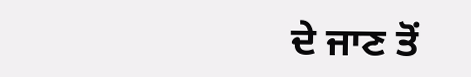ਦੇ ਜਾਣ ਤੋਂ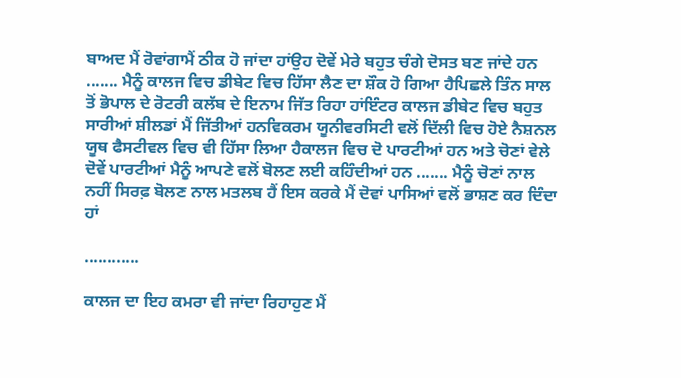ਬਾਅਦ ਮੈਂ ਰੋਵਾਂਗਾਮੈਂ ਠੀਕ ਹੋ ਜਾਂਦਾ ਹਾਂਉਹ ਦੋਵੇਂ ਮੇਰੇ ਬਹੁਤ ਚੰਗੇ ਦੋਸਤ ਬਣ ਜਾਂਦੇ ਹਨ ....... ਮੈਨੂੰ ਕਾਲਜ ਵਿਚ ਡੀਬੇਟ ਵਿਚ ਹਿੱਸਾ ਲੈਣ ਦਾ ਸ਼ੌਕ ਹੋ ਗਿਆ ਹੈਪਿਛਲੇ ਤਿੰਨ ਸਾਲ ਤੋਂ ਭੋਪਾਲ ਦੇ ਰੋਟਰੀ ਕਲੱਬ ਦੇ ਇਨਾਮ ਜਿੱਤ ਰਿਹਾ ਹਾਂਇੰਟਰ ਕਾਲਜ ਡੀਬੇਟ ਵਿਚ ਬਹੁਤ ਸਾਰੀਆਂ ਸ਼ੀਲਡਾਂ ਮੈਂ ਜਿੱਤੀਆਂ ਹਨਵਿਕਰਮ ਯੂਨੀਵਰਸਿਟੀ ਵਲੋਂ ਦਿੱਲੀ ਵਿਚ ਹੋਏ ਨੈਸ਼ਨਲ ਯੂਥ ਫੈਸਟੀਵਲ ਵਿਚ ਵੀ ਹਿੱਸਾ ਲਿਆ ਹੈਕਾਲਜ ਵਿਚ ਦੋ ਪਾਰਟੀਆਂ ਹਨ ਅਤੇ ਚੋਣਾਂ ਵੇਲੇ ਦੋਵੇਂ ਪਾਰਟੀਆਂ ਮੈਨੂੰ ਆਪਣੇ ਵਲੋਂ ਬੋਲਣ ਲਈ ਕਹਿੰਦੀਆਂ ਹਨ ....... ਮੈਨੂੰ ਚੋਣਾਂ ਨਾਲ ਨਹੀਂ ਸਿਰਫ਼ ਬੋਲਣ ਨਾਲ ਮਤਲਬ ਹੈਂ ਇਸ ਕਰਕੇ ਮੈਂ ਦੋਵਾਂ ਪਾਸਿਆਂ ਵਲੋਂ ਭਾਸ਼ਣ ਕਰ ਦਿੰਦਾ ਹਾਂ

............

ਕਾਲਜ ਦਾ ਇਹ ਕਮਰਾ ਵੀ ਜਾਂਦਾ ਰਿਹਾਹੁਣ ਮੈਂ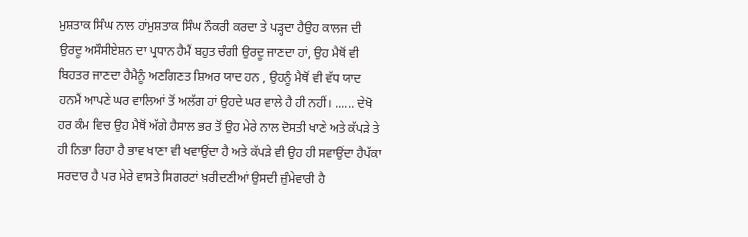ਮੁਸ਼ਤਾਕ ਸਿੰਘ ਨਾਲ ਹਾਂਮੁਸ਼ਤਾਕ ਸਿੰਘ ਨੌਕਰੀ ਕਰਦਾ ਤੇ ਪੜ੍ਹਦਾ ਹੈਉਹ ਕਾਲਜ ਦੀ ਉਰਦੂ ਅਸੌਸੀਏਸ਼ਨ ਦਾ ਪ੍ਰਧਾਨ ਹੈਮੈਂ ਬਹੁਤ ਚੰਗੀ ਉਰਦੂ ਜਾਣਦਾ ਹਾਂ, ਉਹ ਮੈਥੋਂ ਵੀ ਬਿਹਤਰ ਜਾਣਦਾ ਹੈਮੈਨੂੰ ਅਣਗਿਣਤ ਸ਼ਿਅਰ ਯਾਦ ਹਨ , ਉਹਨੂੰ ਮੈਥੋਂ ਵੀ ਵੱਧ ਯਾਦ ਹਨਮੈਂ ਆਪਣੇ ਘਰ ਵਾਲਿਆਂ ਤੋਂ ਅਲੱਗ ਹਾਂ ਉਹਦੇ ਘਰ ਵਾਲੇ ਹੈ ਹੀ ਨਹੀਂ। ...... ਦੇਖੋ ਹਰ ਕੰਮ ਵਿਚ ਉਹ ਮੈਥੋਂ ਅੱਗੇ ਹੈਸਾਲ ਭਰ ਤੋਂ ਉਹ ਮੇਰੇ ਨਾਲ ਦੋਸਤੀ ਖਾਣੇ ਅਤੇ ਕੱਪੜੇ ਤੇ ਹੀ ਨਿਭਾ ਰਿਹਾ ਹੈ ਭਾਵ ਖਾਣਾ ਵੀ ਖਵਾਉਂਦਾ ਹੈ ਅਤੇ ਕੱਪੜੇ ਵੀ ਉਹ ਹੀ ਸਵਾਉਂਦਾ ਹੈਪੱਕਾ ਸਰਦਾਰ ਹੈ ਪਰ ਮੇਰੇ ਵਾਸਤੇ ਸਿਗਰਟਾਂ ਖ਼ਰੀਦਣੀਆਂ ਉਸਦੀ ਜ਼ੁੰਮੇਵਾਰੀ ਹੈ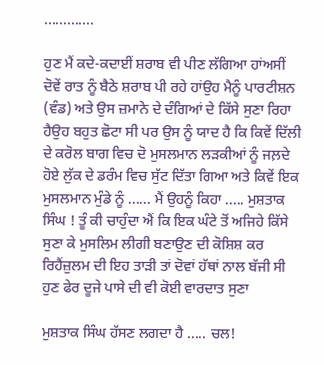.............

ਹੁਣ ਮੈਂ ਕਦੇ-ਕਦਾਈਂ ਸ਼ਰਾਬ ਵੀ ਪੀਣ ਲੱਗਿਆ ਹਾਂਅਸੀਂ ਦੋਵੇਂ ਰਾਤ ਨੂੰ ਬੈਠੇ ਸ਼ਰਾਬ ਪੀ ਰਹੇ ਹਾਂਉਹ ਮੈਨੂੰ ਪਾਰਟੀਸ਼ਨ (ਵੰਡ) ਅਤੇ ਉਸ ਜ਼ਮਾਨੇ ਦੇ ਦੰਗਿਆਂ ਦੇ ਕਿੱਸੇ ਸੁਣਾ ਰਿਹਾ ਹੈਉਹ ਬਹੁਤ ਛੋਟਾ ਸੀ ਪਰ ਉਸ ਨੂੰ ਯਾਦ ਹੈ ਕਿ ਕਿਵੇਂ ਦਿੱਲੀ ਦੇ ਕਰੋਲ ਬਾਗ ਵਿਚ ਦੋ ਮੁਸਲਮਾਨ ਲੜਕੀਆਂ ਨੂੰ ਜਲ਼ਦੇ ਹੋਏ ਲੁੱਕ ਦੇ ਡਰੰਮ ਵਿਚ ਸੁੱਟ ਦਿੱਤਾ ਗਿਆ ਅਤੇ ਕਿਵੇਂ ਇਕ ਮੁਸਲਮਾਨ ਮੁੰਡੇ ਨੂੰ ...... ਮੈਂ ਉਹਨੂੰ ਕਿਹਾ ..... ਮੁਸ਼ਤਾਕ ਸਿੰਘ ! ਤੂੰ ਕੀ ਚਾਹੁੰਦਾ ਐਂ ਕਿ ਇਕ ਘੰਟੇ ਤੋਂ ਅਜਿਹੇ ਕਿੱਸੇ ਸੁਣਾ ਕੇ ਮੁਸਲਿਮ ਲੀਗੀ ਬਣਾਉਣ ਦੀ ਕੋਸ਼ਿਸ਼ ਕਰ ਰਿਹੈਂਜ਼ੁਲਮ ਦੀ ਇਹ ਤਾੜੀ ਤਾਂ ਦੋਵਾਂ ਹੱਥਾਂ ਨਾਲ ਬੱਜੀ ਸੀ ਹੁਣ ਫੇਰ ਦੂਜੇ ਪਾਸੇ ਦੀ ਵੀ ਕੋਈ ਵਾਰਦਾਤ ਸੁਣਾ

ਮੁਸ਼ਤਾਕ ਸਿੰਘ ਹੱਸਣ ਲਗਦਾ ਹੈ ..... ਚਲ!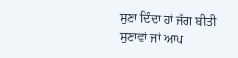ਸੁਣਾ ਦਿੰਦਾ ਹਾਂ ਜੱਗ ਬੀਤੀ ਸੁਣਾਵਾਂ ਜਾਂ ਆਪ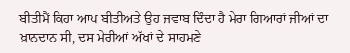ਬੀਤੀਮੈਂ ਕਿਹਾ ਆਪ ਬੀਤੀਅਤੇ ਉਹ ਜਵਾਬ ਦਿੰਦਾ ਹੈ ਮੇਰਾ ਗਿਆਰਾਂ ਜੀਆਂ ਦਾ ਖ਼ਾਨਦਾਨ ਸੀ, ਦਸ ਮੇਰੀਆਂ ਅੱਖਾਂ ਦੇ ਸਾਹਮਣੇ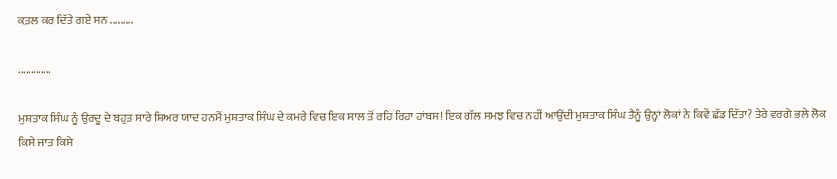ਕ਼ਤਲ ਕਰ ਦਿੱਤੇ ਗਏ ਸਨ .........

.............

ਮੁਸ਼ਤਾਕ ਸਿੰਘ ਨੂੰ ਉਰਦੂ ਦੇ ਬਹੁਤ ਸਾਰੇ ਸ਼ਿਅਰ ਯਾਦ ਹਨਮੈਂ ਮੁਸ਼ਤਾਕ ਸਿੰਘ ਦੇ ਕਮਰੇ ਵਿਚ ਇਕ ਸਾਲ ਤੋਂ ਰਹਿ ਰਿਹਾ ਹਾਂਬਸ! ਇਕ ਗੱਲ ਸਮਝ ਵਿਚ ਨਹੀਂ ਆਉਂਦੀ ਮੁਸ਼ਤਾਕ ਸਿੰਘ ਤੈਨੂੰ ਉਨ੍ਹਾਂ ਲੋਕਾਂ ਨੇ ਕਿਵੇਂ ਛੱਡ ਦਿੱਤਾ? ਤੇਰੇ ਵਰਗੇ ਭਲੇ ਲੋਕ ਕਿਸੇ ਜਾਤ ਕਿਸੇ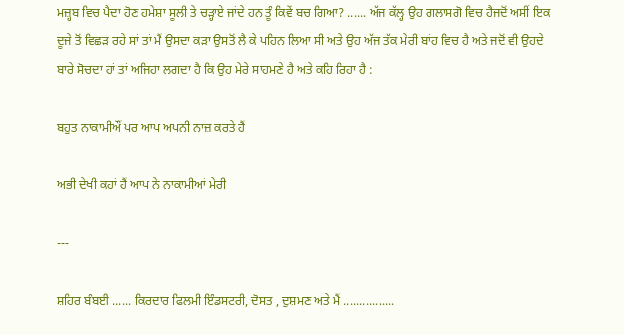ਮਜ਼੍ਹਬ ਵਿਚ ਪੈਦਾ ਹੋਣ ਹਮੇਸ਼ਾ ਸੂਲੀ ਤੇ ਚੜ੍ਹਾਏ ਜਾਂਦੇ ਹਨ ਤੂੰ ਕਿਵੇਂ ਬਚ ਗਿਆ? ...... ਅੱਜ ਕੱਲ੍ਹ ਉਹ ਗਲਾਸਗੋ ਵਿਚ ਹੈਜਦੋਂ ਅਸੀਂ ਇਕ ਦੂਜੇ ਤੋਂ ਵਿਛੜ ਰਹੇ ਸਾਂ ਤਾਂ ਮੈਂ ਉਸਦਾ ਕੜਾ ਉਸਤੋਂ ਲੈ ਕੇ ਪਹਿਨ ਲਿਆ ਸੀ ਅਤੇ ਉਹ ਅੱਜ ਤੱਕ ਮੇਰੀ ਬਾਂਹ ਵਿਚ ਹੈ ਅਤੇ ਜਦੋਂ ਵੀ ਉਹਦੇ ਬਾਰੇ ਸੋਚਦਾ ਹਾਂ ਤਾਂ ਅਜਿਹਾ ਲਗਦਾ ਹੈ ਕਿ ਉਹ ਮੇਰੇ ਸਾਹਮਣੇ ਹੈ ਅਤੇ ਕਹਿ ਰਿਹਾ ਹੈ :

ਬਹੁਤ ਨਾਕਾਮੀਔਂ ਪਰ ਆਪ ਅਪਨੀ ਨਾਜ਼ ਕਰਤੇ ਹੈਂ

ਅਭੀ ਦੇਖੀ ਕਹਾਂ ਹੈਂ ਆਪ ਨੇ ਨਾਕਾਮੀਆਂ ਮੇਰੀ

---

ਸ਼ਹਿਰ ਬੰਬਈ ...... ਕਿਰਦਾਰ ਫਿਲਮੀ ਇੰਡਸਟਰੀ, ਦੋਸਤ , ਦੁਸ਼ਮਣ ਅਤੇ ਮੈਂ ................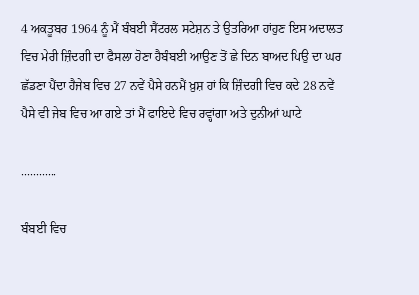4 ਅਕਤੂਬਰ 1964 ਨੂੰ ਮੈਂ ਬੰਬਈ ਸੈਂਟਰਲ ਸਟੇਸ਼ਨ ਤੇ ਉਤਰਿਆ ਹਾਂਹੁਣ ਇਸ ਅਦਾਲਤ ਵਿਚ ਮੇਰੀ ਜ਼ਿੰਦਗੀ ਦਾ ਫੈਸਲਾ ਹੋਣਾ ਹੈਬੰਬਈ ਆਉਣ ਤੋਂ ਛੇ ਦਿਨ ਬਾਅਦ ਪਿਉ ਦਾ ਘਰ ਛੱਡਣਾ ਪੈਂਦਾ ਹੈਜੇਬ ਵਿਚ 27 ਨਵੇਂ ਪੈਸੇ ਹਨਮੈਂ ਖ਼ੁਸ਼ ਹਾਂ ਕਿ ਜ਼ਿੰਦਗੀ ਵਿਚ ਕਦੇ 28 ਨਵੇਂ ਪੈਸੇ ਵੀ ਜੇਬ ਵਿਚ ਆ ਗਏ ਤਾਂ ਮੈਂ ਫਾਇਦੇ ਵਿਚ ਰਵ੍ਹਾਂਗਾ ਅਤੇ ਦੁਨੀਆਂ ਘਾਟੇ

............

ਬੰਬਈ ਵਿਚ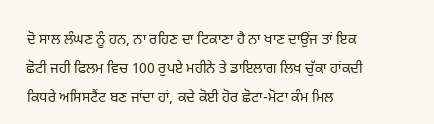ਦੋ ਸਾਲ ਲੰਘਣ ਨੂੰ ਹਨ, ਨਾ ਰਹਿਣ ਦਾ ਟਿਕਾਣਾ ਹੈ ਨਾ ਖਾਣ ਦਾਉਂਜ ਤਾਂ ਇਕ ਛੋਟੀ ਜਹੀ ਫਿਲਮ ਵਿਚ 100 ਰੁਪਏ ਮਹੀਨੇ ਤੇ ਡਾਇਲਾਗ ਲਿਖ ਚੁੱਕਾ ਹਾਂਕਦੀ ਕਿਧਰੇ ਅਸਿਸਟੈਂਟ ਬਣ ਜਾਂਦਾ ਹਾਂ, ਕਦੇ ਕੋਈ ਹੋਰ ਛੋਟਾ-ਮੋਟਾ ਕੰਮ ਮਿਲ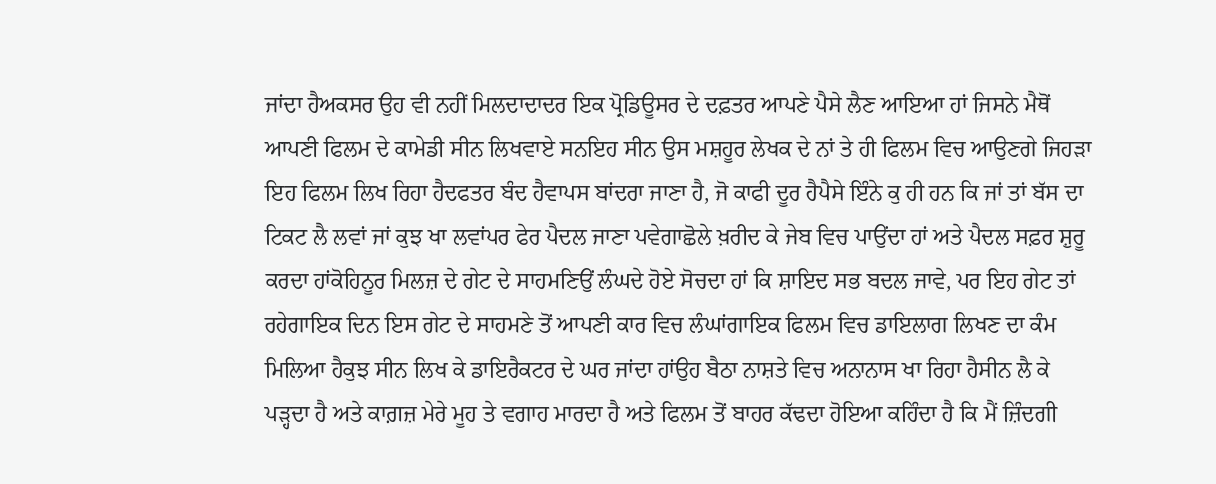ਜਾਂਦਾ ਹੈਅਕਸਰ ਉਹ ਵੀ ਨਹੀਂ ਮਿਲਦਾਦਾਦਰ ਇਕ ਪ੍ਰੋਡਿਊਸਰ ਦੇ ਦਫ਼ਤਰ ਆਪਣੇ ਪੈਸੇ ਲੈਣ ਆਇਆ ਹਾਂ ਜਿਸਨੇ ਮੈਥੋਂ ਆਪਣੀ ਫਿਲਮ ਦੇ ਕਾਮੇਡੀ ਸੀਨ ਲਿਖਵਾਏ ਸਨਇਹ ਸੀਨ ਉਸ ਮਸ਼ਹੂਰ ਲੇਖਕ ਦੇ ਨਾਂ ਤੇ ਹੀ ਫਿਲਮ ਵਿਚ ਆਉਣਗੇ ਜਿਹੜਾ ਇਹ ਫਿਲਮ ਲਿਖ ਰਿਹਾ ਹੈਦਫਤਰ ਬੰਦ ਹੈਵਾਪਸ ਬਾਂਦਰਾ ਜਾਣਾ ਹੈ, ਜੋ ਕਾਫੀ ਦੂਰ ਹੈਪੈਸੇ ਇੰਨੇ ਕੁ ਹੀ ਹਨ ਕਿ ਜਾਂ ਤਾਂ ਬੱਸ ਦਾ ਟਿਕਟ ਲੈ ਲਵਾਂ ਜਾਂ ਕੁਝ ਖਾ ਲਵਾਂਪਰ ਫੇਰ ਪੈਦਲ ਜਾਣਾ ਪਵੇਗਾਛੋਲੇ ਖ਼ਰੀਦ ਕੇ ਜੇਬ ਵਿਚ ਪਾਉਂਦਾ ਹਾਂ ਅਤੇ ਪੈਦਲ ਸਫ਼ਰ ਸ਼ੁਰੂ ਕਰਦਾ ਹਾਂਕੋਹਿਨੂਰ ਮਿਲਜ਼ ਦੇ ਗੇਟ ਦੇ ਸਾਹਮਣਿਉਂ ਲੰਘਦੇ ਹੋਏ ਸੋਚਦਾ ਹਾਂ ਕਿ ਸ਼ਾਇਦ ਸਭ ਬਦਲ ਜਾਵੇ, ਪਰ ਇਹ ਗੇਟ ਤਾਂ ਰਹੇਗਾਇਕ ਦਿਨ ਇਸ ਗੇਟ ਦੇ ਸਾਹਮਣੇ ਤੋਂ ਆਪਣੀ ਕਾਰ ਵਿਚ ਲੰਘਾਂਗਾਇਕ ਫਿਲਮ ਵਿਚ ਡਾਇਲਾਗ ਲਿਖਣ ਦਾ ਕੰਮ ਮਿਲਿਆ ਹੈਕੁਝ ਸੀਨ ਲਿਖ ਕੇ ਡਾਇਰੈਕਟਰ ਦੇ ਘਰ ਜਾਂਦਾ ਹਾਂਉਹ ਬੈਠਾ ਨਾਸ਼ਤੇ ਵਿਚ ਅਨਾਨਾਸ ਖਾ ਰਿਹਾ ਹੈਸੀਨ ਲੈ ਕੇ ਪੜ੍ਹਦਾ ਹੈ ਅਤੇ ਕਾਗ਼ਜ਼ ਮੇਰੇ ਮੂਹ ਤੇ ਵਗਾਹ ਮਾਰਦਾ ਹੈ ਅਤੇ ਫਿਲਮ ਤੋਂ ਬਾਹਰ ਕੱਢਦਾ ਹੋਇਆ ਕਹਿੰਦਾ ਹੈ ਕਿ ਮੈਂ ਜ਼ਿੰਦਗੀ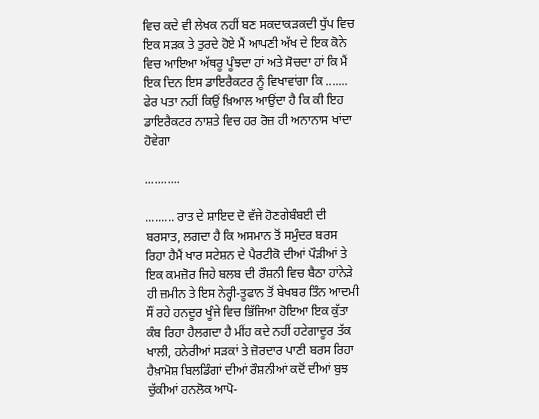ਵਿਚ ਕਦੇ ਵੀ ਲੇਖਕ ਨਹੀਂ ਬਣ ਸਕਦਾਕੜਕਦੀ ਧੁੱਪ ਵਿਚ ਇਕ ਸੜਕ ਤੇ ਤੁਰਦੇ ਹੋਏ ਮੈਂ ਆਪਣੀ ਅੱਖ ਦੇ ਇਕ ਕੋਨੇ ਵਿਚ ਆਇਆ ਅੱਥਰੂ ਪੂੰਝਦਾ ਹਾਂ ਅਤੇ ਸੋਚਦਾ ਹਾਂ ਕਿ ਮੈਂ ਇਕ ਦਿਨ ਇਸ ਡਾਇਰੈਕਟਰ ਨੂੰ ਵਿਖਾਵਾਂਗਾ ਕਿ ....... ਫੇਰ ਪਤਾ ਨਹੀਂ ਕਿਉਂ ਖ਼ਿਆਲ ਆਉਂਦਾ ਹੈ ਕਿ ਕੀ ਇਹ ਡਾਇਰੈਕਟਰ ਨਾਸ਼ਤੇ ਵਿਚ ਹਰ ਰੋਜ਼ ਹੀ ਅਨਾਨਾਸ ਖਾਂਦਾ ਹੋਵੇਗਾ

...........

......... ਰਾਤ ਦੇ ਸ਼ਾਇਦ ਦੋ ਵੱਜੇ ਹੋਣਗੇਬੰਬਈ ਦੀ ਬਰਸਾਤ, ਲਗਦਾ ਹੈ ਕਿ ਅਸਮਾਨ ਤੋਂ ਸਮੁੰਦਰ ਬਰਸ ਰਿਹਾ ਹੈਮੈਂ ਖਾਰ ਸਟੇਸ਼ਨ ਦੇ ਪੈਰਟੀਕੋ ਦੀਆਂ ਪੌੜੀਆਂ ਤੇ ਇਕ ਕਮਜ਼ੋਰ ਜਿਹੇ ਬਲਬ ਦੀ ਰੌਸ਼ਨੀ ਵਿਚ ਬੈਠਾ ਹਾਂਨੇੜੇ ਹੀ ਜ਼ਮੀਨ ਤੇ ਇਸ ਨੇਰ੍ਹੀ-ਤੂਫਾਨ ਤੋਂ ਬੇਖਬਰ ਤਿੰਨ ਆਦਮੀ ਸੌਂ ਰਹੇ ਹਨਦੂਰ ਖੂੰਜੇ ਵਿਚ ਭਿੱਜਿਆ ਹੋਇਆ ਇਕ ਕੁੱਤਾ ਕੰਬ ਰਿਹਾ ਹੈਲਗਦਾ ਹੈ ਮੀਂਹ ਕਦੇ ਨਹੀਂ ਹਟੇਗਾਦੂਰ ਤੱਕ ਖਾਲੀ, ਹਨੇਰੀਆਂ ਸੜਕਾਂ ਤੇ ਜ਼ੋਰਦਾਰ ਪਾਣੀ ਬਰਸ ਰਿਹਾ ਹੈਖ਼ਾਮੋਸ਼ ਬਿਲਡਿੰਗਾਂ ਦੀਆਂ ਰੌਸ਼ਨੀਆਂ ਕਦੋਂ ਦੀਆਂ ਬੁਝ ਚੁੱਕੀਆਂ ਹਨਲੋਕ ਆਪੋ-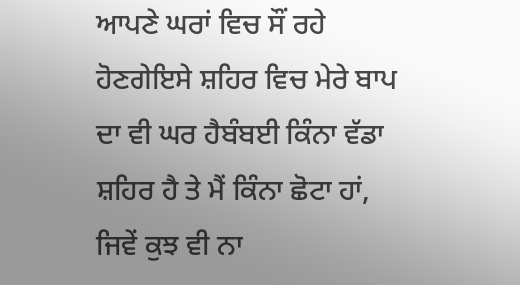ਆਪਣੇ ਘਰਾਂ ਵਿਚ ਸੌਂ ਰਹੇ ਹੋਣਗੇਇਸੇ ਸ਼ਹਿਰ ਵਿਚ ਮੇਰੇ ਬਾਪ ਦਾ ਵੀ ਘਰ ਹੈਬੰਬਈ ਕਿੰਨਾ ਵੱਡਾ ਸ਼ਹਿਰ ਹੈ ਤੇ ਮੈਂ ਕਿੰਨਾ ਛੋਟਾ ਹਾਂ, ਜਿਵੇਂ ਕੁਝ ਵੀ ਨਾ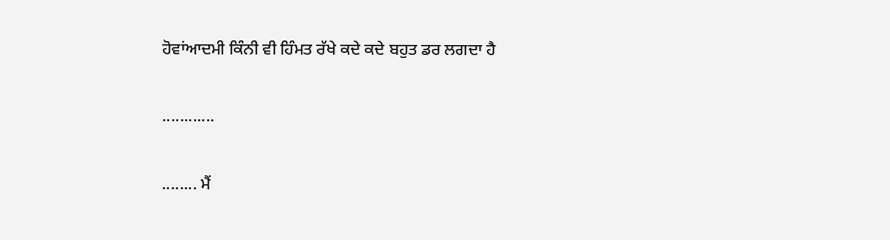ਹੋਵਾਂਆਦਮੀ ਕਿੰਨੀ ਵੀ ਹਿੰਮਤ ਰੱਖੇ ਕਦੇ ਕਦੇ ਬਹੁਤ ਡਰ ਲਗਦਾ ਹੈ

............

........ ਮੈਂ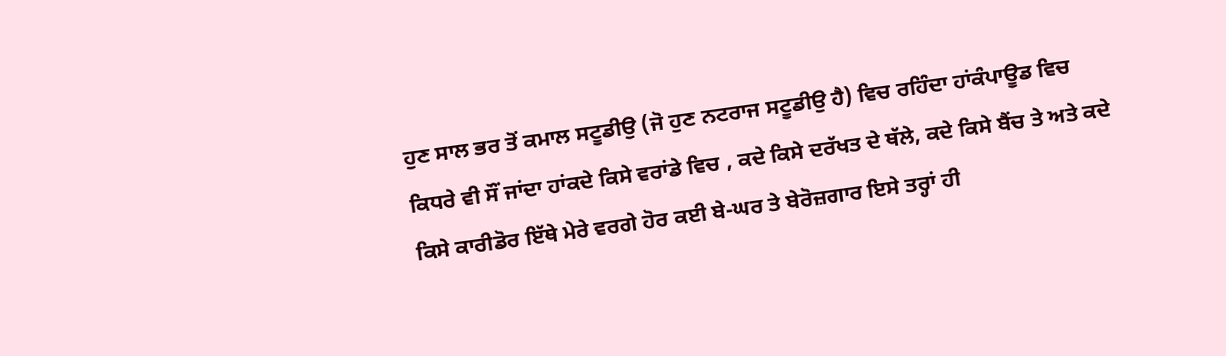ਹੁਣ ਸਾਲ ਭਰ ਤੋਂ ਕਮਾਲ ਸਟੂਡੀਉ (ਜੋ ਹੁਣ ਨਟਰਾਜ ਸਟੂਡੀਉ ਹੈ) ਵਿਚ ਰਹਿੰਦਾ ਹਾਂਕੰਪਾਊਡ ਵਿਚ ਕਿਧਰੇ ਵੀ ਸੌਂ ਜਾਂਦਾ ਹਾਂਕਦੇ ਕਿਸੇ ਵਰਾਂਡੇ ਵਿਚ , ਕਦੇ ਕਿਸੇ ਦਰੱਖਤ ਦੇ ਥੱਲੇ, ਕਦੇ ਕਿਸੇ ਬੈਂਚ ਤੇ ਅਤੇ ਕਦੇ ਕਿਸੇ ਕਾਰੀਡੋਰ ਇੱਥੇ ਮੇਰੇ ਵਰਗੇ ਹੋਰ ਕਈ ਬੇ-ਘਰ ਤੇ ਬੇਰੋਜ਼ਗਾਰ ਇਸੇ ਤਰ੍ਹਾਂ ਹੀ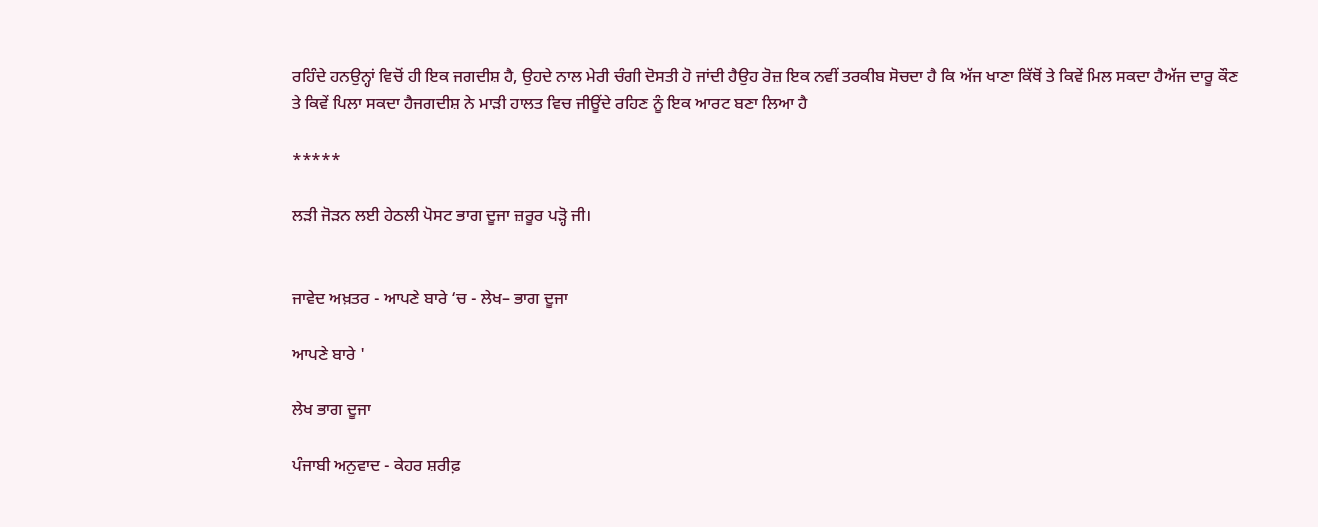ਰਹਿੰਦੇ ਹਨਉਨ੍ਹਾਂ ਵਿਚੋਂ ਹੀ ਇਕ ਜਗਦੀਸ਼ ਹੈ, ਉਹਦੇ ਨਾਲ ਮੇਰੀ ਚੰਗੀ ਦੋਸਤੀ ਹੋ ਜਾਂਦੀ ਹੈਉਹ ਰੋਜ਼ ਇਕ ਨਵੀਂ ਤਰਕੀਬ ਸੋਚਦਾ ਹੈ ਕਿ ਅੱਜ ਖਾਣਾ ਕਿੱਥੋਂ ਤੇ ਕਿਵੇਂ ਮਿਲ ਸਕਦਾ ਹੈਅੱਜ ਦਾਰੂ ਕੌਣ ਤੇ ਕਿਵੇਂ ਪਿਲਾ ਸਕਦਾ ਹੈਜਗਦੀਸ਼ ਨੇ ਮਾੜੀ ਹਾਲਤ ਵਿਚ ਜੀਊਂਦੇ ਰਹਿਣ ਨੂੰ ਇਕ ਆਰਟ ਬਣਾ ਲਿਆ ਹੈ

*****

ਲੜੀ ਜੋੜਨ ਲਈ ਹੇਠਲੀ ਪੋਸਟ ਭਾਗ ਦੂਜਾ ਜ਼ਰੂਰ ਪੜ੍ਹੋ ਜੀ।


ਜਾਵੇਦ ਅਖ਼ਤਰ - ਆਪਣੇ ਬਾਰੇ ‘ਚ - ਲੇਖ– ਭਾਗ ਦੂਜਾ

ਆਪਣੇ ਬਾਰੇ '

ਲੇਖ ਭਾਗ ਦੂਜਾ

ਪੰਜਾਬੀ ਅਨੁਵਾਦ - ਕੇਹਰ ਸ਼ਰੀਫ਼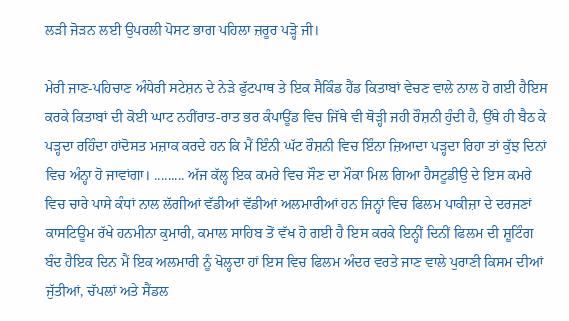ਲੜੀ ਜੋੜਨ ਲਈ ਉਪਰਲੀ ਪੋਸਟ ਭਾਗ ਪਹਿਲਾ ਜ਼ਰੂਰ ਪੜ੍ਹੋ ਜੀ।

ਮੇਰੀ ਜਾਣ-ਪਹਿਚਾਣ ਅੰਧੇਰੀ ਸਟੇਸ਼ਨ ਦੇ ਨੇੜੇ ਫੁੱਟਪਾਥ ਤੇ ਇਕ ਸੈਕਿੰਡ ਹੈਂਡ ਕਿਤਾਬਾਂ ਵੇਚਣ ਵਾਲੇ ਨਾਲ ਹੋ ਗਈ ਹੈਇਸ ਕਰਕੇ ਕਿਤਾਬਾਂ ਦੀ ਕੋਈ ਘਾਟ ਨਹੀਂਰਾਤ-ਰਾਤ ਭਰ ਕੰਪਾਊਂਡ ਵਿਚ ਜਿੱਥੇ ਵੀ ਥੋੜ੍ਹੀ ਜਹੀ ਰੌਸ਼ਨੀ ਹੁੰਦੀ ਹੈ, ਉੱਥੇ ਹੀ ਬੈਠ ਕੇ ਪੜ੍ਹਦਾ ਰਹਿੰਦਾ ਹਾਂਦੋਸਤ ਮਜ਼ਾਕ ਕਰਦੇ ਹਨ ਕਿ ਮੈਂ ਇੰਨੀ ਘੱਟ ਰੌਸ਼ਨੀ ਵਿਚ ਇੰਨਾ ਜ਼ਿਆਦਾ ਪੜ੍ਹਦਾ ਰਿਹਾ ਤਾਂ ਕੁੱਝ ਦਿਨਾਂ ਵਿਚ ਅੰਨ੍ਹਾ ਹੋ ਜਾਵਾਂਗਾ। ......... ਅੱਜ ਕੱਲ੍ਹ ਇਕ ਕਮਰੇ ਵਿਚ ਸੌਣ ਦਾ ਮੌਕਾ ਮਿਲ ਗਿਆ ਹੈਸਟੂਡੀਉ ਦੇ ਇਸ ਕਮਰੇ ਵਿਚ ਚਾਰੇ ਪਾਸੇ ਕੰਧਾਂ ਨਾਲ ਲੱਗੀਆਂ ਵੱਡੀਆਂ ਵੱਡੀਆਂ ਅਲਮਾਰੀਆਂ ਹਨ ਜਿਨ੍ਹਾਂ ਵਿਚ ਫਿਲਮ ਪਾਕੀਜ਼ਾ ਦੇ ਦਰਜਣਾਂ ਕਾਸਟਿਊਮ ਰੱਖੇ ਹਨਮੀਨਾ ਕੁਮਾਰੀ, ਕਮਾਲ ਸਾਹਿਬ ਤੋਂ ਵੱਖ ਹੋ ਗਈ ਹੈ ਇਸ ਕਰਕੇ ਇਨ੍ਹੀਂ ਦਿਨੀਂ ਫਿਲਮ ਦੀ ਸ਼ੂਟਿੰਗ ਬੰਦ ਹੈਇਕ ਦਿਨ ਮੈਂ ਇਕ ਅਲਮਾਰੀ ਨੂੰ ਖੋਲ੍ਹਦਾ ਹਾਂ ਇਸ ਵਿਚ ਫਿਲਮ ਅੰਦਰ ਵਰਤੇ ਜਾਣ ਵਾਲੇ ਪੁਰਾਣੀ ਕਿਸਮ ਦੀਆਂ ਜੁੱਤੀਆਂ, ਚੱਪਲਾਂ ਅਤੇ ਸੈਂਡਲ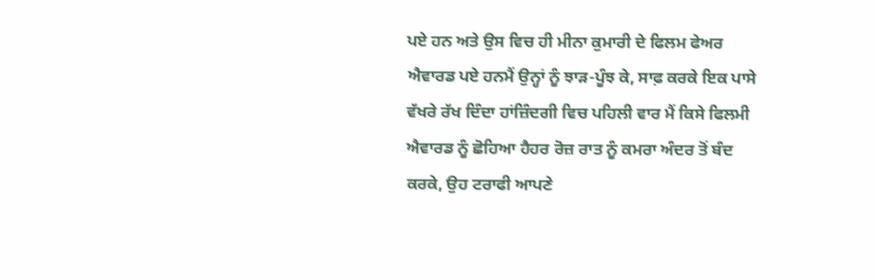ਪਏ ਹਨ ਅਤੇ ਉਸ ਵਿਚ ਹੀ ਮੀਨਾ ਕੁਮਾਰੀ ਦੇ ਫਿਲਮ ਫੇਅਰ ਐਵਾਰਡ ਪਏ ਹਨਮੈਂ ਉਨ੍ਹਾਂ ਨੂੰ ਝਾੜ-ਪੂੰਝ ਕੇ, ਸਾਫ਼ ਕਰਕੇ ਇਕ ਪਾਸੇ ਵੱਖਰੇ ਰੱਖ ਦਿੰਦਾ ਹਾਂਜ਼ਿੰਦਗੀ ਵਿਚ ਪਹਿਲੀ ਵਾਰ ਮੈਂ ਕਿਸੇ ਫਿਲਮੀ ਐਵਾਰਡ ਨੂੰ ਛੋਹਿਆ ਹੈਹਰ ਰੋਜ਼ ਰਾਤ ਨੂੰ ਕਮਰਾ ਅੰਦਰ ਤੋਂ ਬੰਦ ਕਰਕੇ, ਉਹ ਟਰਾਫੀ ਆਪਣੇ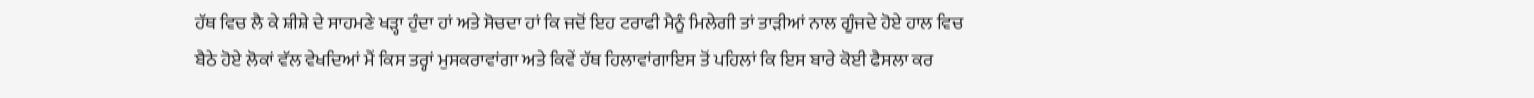ਹੱਥ ਵਿਚ ਲੈ ਕੇ ਸ਼ੀਸ਼ੇ ਦੇ ਸਾਹਮਣੇ ਖੜ੍ਹਾ ਹੁੰਦਾ ਹਾਂ ਅਤੇ ਸੋਚਦਾ ਹਾਂ ਕਿ ਜਦੋਂ ਇਹ ਟਰਾਫੀ ਮੈਨੂੰ ਮਿਲੇਗੀ ਤਾਂ ਤਾੜੀਆਂ ਨਾਲ ਗੂੰਜਦੇ ਹੋਏ ਹਾਲ ਵਿਚ ਬੈਠੇ ਹੋਏ ਲੋਕਾਂ ਵੱਲ ਵੇਖਦਿਆਂ ਮੈਂ ਕਿਸ ਤਰ੍ਹਾਂ ਮੁਸਕਰਾਵਾਂਗਾ ਅਤੇ ਕਿਵੇਂ ਹੱਥ ਹਿਲਾਵਾਂਗਾਇਸ ਤੋਂ ਪਹਿਲਾਂ ਕਿ ਇਸ ਬਾਰੇ ਕੋਈ ਫੈਸਲਾ ਕਰ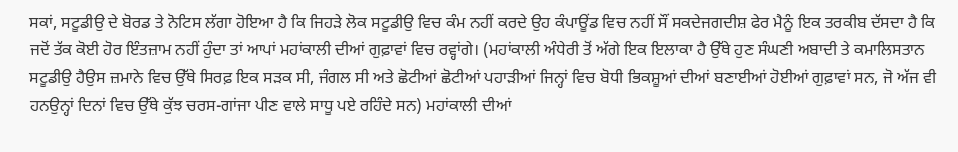ਸਕਾਂ, ਸਟੂਡੀਉ ਦੇ ਬੋਰਡ ਤੇ ਨੋਟਿਸ ਲੱਗਾ ਹੋਇਆ ਹੈ ਕਿ ਜਿਹੜੇ ਲੋਕ ਸਟੂਡੀਉ ਵਿਚ ਕੰਮ ਨਹੀਂ ਕਰਦੇ ਉਹ ਕੰਪਾਊਂਡ ਵਿਚ ਨਹੀਂ ਸੌਂ ਸਕਦੇਜਗਦੀਸ਼ ਫੇਰ ਮੈਨੂੰ ਇਕ ਤਰਕੀਬ ਦੱਸਦਾ ਹੈ ਕਿ ਜਦੋਂ ਤੱਕ ਕੋਈ ਹੋਰ ਇੰਤਜ਼ਾਮ ਨਹੀਂ ਹੁੰਦਾ ਤਾਂ ਆਪਾਂ ਮਹਾਂਕਾਲੀ ਦੀਆਂ ਗੁਫ਼ਾਵਾਂ ਵਿਚ ਰਵ੍ਹਾਂਗੇ। (ਮਹਾਂਕਾਲੀ ਅੰਧੇਰੀ ਤੋਂ ਅੱਗੇ ਇਕ ਇਲਾਕਾ ਹੈ ਉੱਥੇ ਹੁਣ ਸੰਘਣੀ ਅਬਾਦੀ ਤੇ ਕਮਾਲਿਸਤਾਨ ਸਟੂਡੀਉ ਹੈਉਸ ਜ਼ਮਾਨੇ ਵਿਚ ਉੱਥੇ ਸਿਰਫ਼ ਇਕ ਸੜਕ ਸੀ, ਜੰਗਲ ਸੀ ਅਤੇ ਛੋਟੀਆਂ ਛੋਟੀਆਂ ਪਹਾੜੀਆਂ ਜਿਨ੍ਹਾਂ ਵਿਚ ਬੋਧੀ ਭਿਕਸ਼ੂਆਂ ਦੀਆਂ ਬਣਾਈਆਂ ਹੋਈਆਂ ਗੁਫ਼ਾਵਾਂ ਸਨ, ਜੋ ਅੱਜ ਵੀ ਹਨਉਨ੍ਹਾਂ ਦਿਨਾਂ ਵਿਚ ਉੱਥੇ ਕੁੱਝ ਚਰਸ-ਗਾਂਜਾ ਪੀਣ ਵਾਲੇ ਸਾਧੂ ਪਏ ਰਹਿੰਦੇ ਸਨ) ਮਹਾਂਕਾਲੀ ਦੀਆਂ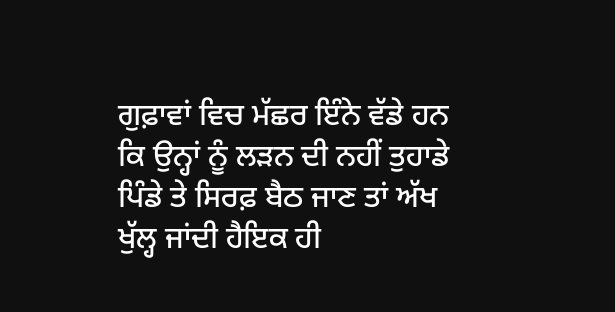ਗੁਫ਼ਾਵਾਂ ਵਿਚ ਮੱਛਰ ਇੰਨੇ ਵੱਡੇ ਹਨ ਕਿ ਉਨ੍ਹਾਂ ਨੂੰ ਲੜਨ ਦੀ ਨਹੀਂ ਤੁਹਾਡੇ ਪਿੰਡੇ ਤੇ ਸਿਰਫ਼ ਬੈਠ ਜਾਣ ਤਾਂ ਅੱਖ ਖੁੱਲ੍ਹ ਜਾਂਦੀ ਹੈਇਕ ਹੀ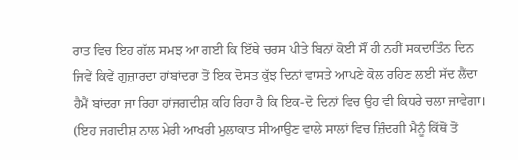ਰਾਤ ਵਿਚ ਇਹ ਗੱਲ ਸਮਝ ਆ ਗਈ ਕਿ ਇੱਥੇ ਚਰਸ ਪੀਤੇ ਬਿਨਾਂ ਕੋਈ ਸੌਂ ਹੀ ਨਹੀਂ ਸਕਦਾਤਿੰਨ ਦਿਨ ਜਿਵੇਂ ਕਿਵੇਂ ਗੁਜ਼ਾਰਦਾ ਹਾਂਬਾਂਦਰਾ ਤੋਂ ਇਕ ਦੋਸਤ ਕੁੱਝ ਦਿਨਾਂ ਵਾਸਤੇ ਆਪਣੇ ਕੋਲ ਰਹਿਣ ਲਈ ਸੱਦ ਲੈਂਦਾ ਹੈਮੈਂ ਬਾਂਦਰਾ ਜਾ ਰਿਹਾ ਹਾਂਜਗਦੀਸ਼ ਕਹਿ ਰਿਹਾ ਹੈ ਕਿ ਇਕ-ਦੋ ਦਿਨਾਂ ਵਿਚ ਉਹ ਵੀ ਕਿਧਰੇ ਚਲਾ ਜਾਵੇਗਾ। (ਇਹ ਜਗਦੀਸ਼ ਨਾਲ ਮੇਰੀ ਆਖਰੀ ਮੁਲਾਕਾਤ ਸੀਆਉਣ ਵਾਲੇ ਸਾਲਾਂ ਵਿਚ ਜ਼ਿੰਦਗੀ ਮੈਨੂੰ ਕਿੱਥੋਂ ਤੋਂ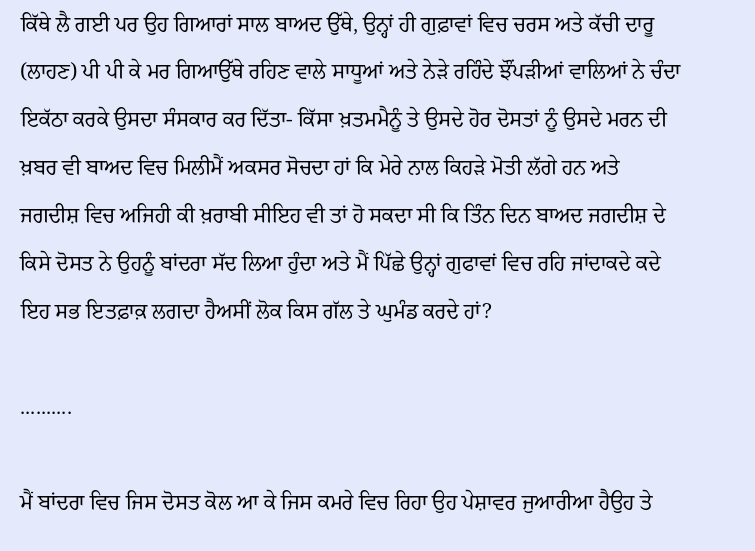ਕਿੱਥੇ ਲੈ ਗਈ ਪਰ ਉਹ ਗਿਆਰਾਂ ਸਾਲ ਬਾਅਦ ਉੱਥੇ, ਉਨ੍ਹਾਂ ਹੀ ਗੁਫ਼ਾਵਾਂ ਵਿਚ ਚਰਸ ਅਤੇ ਕੱਚੀ ਦਾਰੂ (ਲਾਹਣ) ਪੀ ਪੀ ਕੇ ਮਰ ਗਿਆਉੱਥੇ ਰਹਿਣ ਵਾਲੇ ਸਾਧੂਆਂ ਅਤੇ ਨੇੜੇ ਰਹਿੰਦੇ ਝੌਂਪੜੀਆਂ ਵਾਲਿਆਂ ਨੇ ਚੰਦਾ ਇਕੱਠਾ ਕਰਕੇ ਉਸਦਾ ਸੰਸਕਾਰ ਕਰ ਦਿੱਤਾ- ਕਿੱਸਾ ਖ਼ਤਮਮੈਨੂੰ ਤੇ ਉਸਦੇ ਹੋਰ ਦੋਸਤਾਂ ਨੂੰ ਉਸਦੇ ਮਰਨ ਦੀ ਖ਼ਬਰ ਵੀ ਬਾਅਦ ਵਿਚ ਮਿਲੀਮੈਂ ਅਕਸਰ ਸੋਚਦਾ ਹਾਂ ਕਿ ਮੇਰੇ ਨਾਲ ਕਿਹੜੇ ਮੋਤੀ ਲੱਗੇ ਹਨ ਅਤੇ ਜਗਦੀਸ਼ ਵਿਚ ਅਜਿਹੀ ਕੀ ਖ਼ਰਾਬੀ ਸੀਇਹ ਵੀ ਤਾਂ ਹੋ ਸਕਦਾ ਸੀ ਕਿ ਤਿੰਨ ਦਿਨ ਬਾਅਦ ਜਗਦੀਸ਼ ਦੇ ਕਿਸੇ ਦੋਸਤ ਨੇ ਉਹਨੂੰ ਬਾਂਦਰਾ ਸੱਦ ਲਿਆ ਹੁੰਦਾ ਅਤੇ ਮੈਂ ਪਿੱਛੇ ਉਨ੍ਹਾਂ ਗੁਫਾਵਾਂ ਵਿਚ ਰਹਿ ਜਾਂਦਾਕਦੇ ਕਦੇ ਇਹ ਸਭ ਇਤਫ਼ਾਕ਼ ਲਗਦਾ ਹੈਅਸੀਂ ਲੋਕ ਕਿਸ ਗੱਲ ਤੇ ਘੁਮੰਡ ਕਰਦੇ ਹਾਂ?

..........

ਮੈਂ ਬਾਂਦਰਾ ਵਿਚ ਜਿਸ ਦੋਸਤ ਕੋਲ ਆ ਕੇ ਜਿਸ ਕਮਰੇ ਵਿਚ ਰਿਹਾ ਉਹ ਪੇਸ਼ਾਵਰ ਜੁਆਰੀਆ ਹੈਉਹ ਤੇ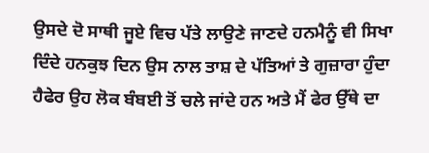ਉਸਦੇ ਦੋ ਸਾਥੀ ਜੂਏ ਵਿਚ ਪੱਤੇ ਲਾਉਣੇ ਜਾਣਦੇ ਹਨਮੈਨੂੰ ਵੀ ਸਿਖਾ ਦਿੰਦੇ ਹਨਕੁਝ ਦਿਨ ਉਸ ਨਾਲ ਤਾਸ਼ ਦੇ ਪੱਤਿਆਂ ਤੇ ਗੁਜ਼ਾਰਾ ਹੁੰਦਾ ਹੈਫੇਰ ਉਹ ਲੋਕ ਬੰਬਈ ਤੋਂ ਚਲੇ ਜਾਂਦੇ ਹਨ ਅਤੇ ਮੈਂ ਫੇਰ ਉੱਥੇ ਦਾ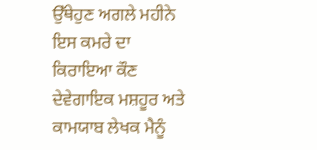ਉੱਥੇਹੁਣ ਅਗਲੇ ਮਹੀਨੇ ਇਸ ਕਮਰੇ ਦਾ ਕਿਰਾਇਆ ਕੌਣ ਦੇਵੇਗਾਇਕ ਮਸ਼ਹੂਰ ਅਤੇ ਕਾਮਯਾਬ ਲੇਖਕ ਮੈਨੂੰ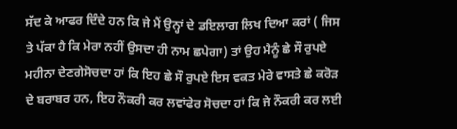ਸੱਦ ਕੇ ਆਫਰ ਦਿੰਦੇ ਹਨ ਕਿ ਜੇ ਮੈਂ ਉਨ੍ਹਾਂ ਦੇ ਡਇਲਾਗ ਲਿਖ ਦਿਆ ਕਰਾਂ ( ਜਿਸ ਤੇ ਪੱਕਾ ਹੈ ਕਿ ਮੇਰਾ ਨਹੀਂ ਉਸਦਾ ਹੀ ਨਾਮ ਛਪੇਗਾ) ਤਾਂ ਉਹ ਮੈਨੂੰ ਛੇ ਸੌ ਰੁਪਏ ਮਹੀਨਾ ਦੇਣਗੇਸੋਚਦਾ ਹਾਂ ਕਿ ਇਹ ਛੇ ਸੌ ਰੁਪਏ ਇਸ ਵਕਤ ਮੇਰੇ ਵਾਸਤੇ ਛੇ ਕਰੋੜ ਦੇ ਬਰਾਬਰ ਹਨ, ਇਹ ਨੌਕਰੀ ਕਰ ਲਵਾਂਫੇਰ ਸੋਚਦਾ ਹਾਂ ਕਿ ਜੇ ਨੌਕਰੀ ਕਰ ਲਈ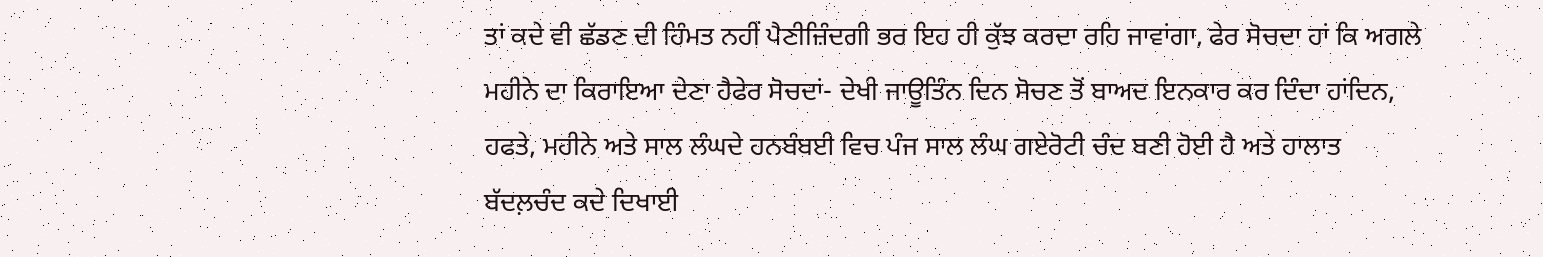ਤਾਂ ਕਦੇ ਵੀ ਛੱਡਣ ਦੀ ਹਿੰਮਤ ਨਹੀਂ ਪੈਣੀਜ਼ਿੰਦਗੀ ਭਰ ਇਹ ਹੀ ਕੁੱਝ ਕਰਦਾ ਰਹਿ ਜਾਵਾਂਗਾ, ਫੇਰ ਸੋਚਦਾ ਹਾਂ ਕਿ ਅਗਲੇ ਮਹੀਨੇ ਦਾ ਕਿਰਾਇਆ ਦੇਣਾ ਹੈਫੇਰ ਸੋਚਦਾਂ- ਦੇਖੀ ਜਾਊਤਿੰਨ ਦਿਨ ਸੋਚਣ ਤੋਂ ਬਾਅਦ ਇਨਕਾਰ ਕਰ ਦਿੰਦਾ ਹਾਂਦਿਨ, ਹਫਤੇ, ਮਹੀਨੇ ਅਤੇ ਸਾਲ ਲੰਘਦੇ ਹਨਬੰਬਈ ਵਿਚ ਪੰਜ ਸਾਲ ਲੰਘ ਗਏਰੋਟੀ ਚੰਦ ਬਣੀ ਹੋਈ ਹੈ ਅਤੇ ਹਾਲਾਤ ਬੱਦਲ਼ਚੰਦ ਕਦੇ ਦਿਖਾਈ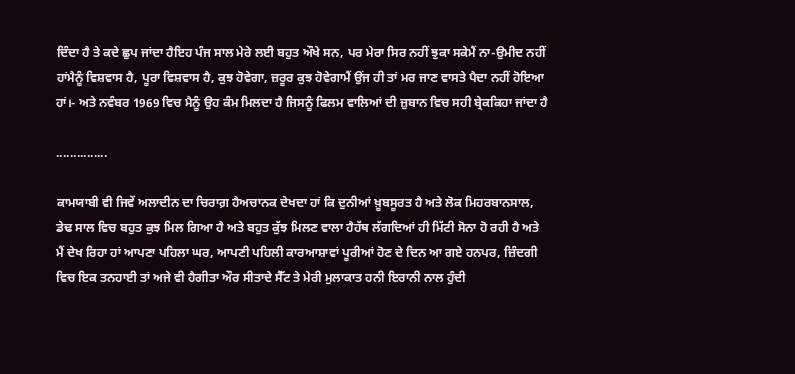ਦਿੰਦਾ ਹੈ ਤੇ ਕਦੇ ਛੁਪ ਜਾਂਦਾ ਹੈਇਹ ਪੰਜ ਸਾਲ ਮੇਰੇ ਲਈ ਬਹੁਤ ਔਖੇ ਸਨ, ਪਰ ਮੇਰਾ ਸਿਰ ਨਹੀਂ ਝੁਕਾ ਸਕੇਮੈਂ ਨਾ-ਉਮੀਦ ਨਹੀਂ ਹਾਂਮੈਨੂੰ ਵਿਸ਼ਵਾਸ ਹੈ, ਪੂਰਾ ਵਿਸ਼ਵਾਸ ਹੈ, ਕੁਝ ਹੋਵੇਗਾ, ਜ਼ਰੂਰ ਕੁਝ ਹੋਵੇਗਾਮੈਂ ਉਂਜ ਹੀ ਤਾਂ ਮਰ ਜਾਣ ਵਾਸਤੇ ਪੈਦਾ ਨਹੀਂ ਹੋਇਆ ਹਾਂ।- ਅਤੇ ਨਵੰਬਰ 1969 ਵਿਚ ਮੈਨੂੰ ਉਹ ਕੰਮ ਮਿਲਦਾ ਹੈ ਜਿਸਨੂੰ ਫਿਲਮ ਵਾਲਿਆਂ ਦੀ ਜ਼ੁਬਾਨ ਵਿਚ ਸਹੀ ਬ੍ਰੇਕਕਿਹਾ ਜਾਂਦਾ ਹੈ

...............

ਕਾਮਯਾਬੀ ਵੀ ਜਿਵੇਂ ਅਲਾਦੀਨ ਦਾ ਚਿਰਾਗ਼ ਹੈਅਚਾਨਕ ਦੇਖਦਾ ਹਾਂ ਕਿ ਦੁਨੀਆਂ ਖ਼ੂਬਸੂਰਤ ਹੈ ਅਤੇ ਲੋਕ ਮਿਹਰਬਾਨਸਾਲ, ਡੇਢ ਸਾਲ ਵਿਚ ਬਹੁਤ ਕੁਝ ਮਿਲ ਗਿਆ ਹੈ ਅਤੇ ਬਹੁਤ ਕੁੱਝ ਮਿਲਣ ਵਾਲਾ ਹੈਹੱਥ ਲੱਗਦਿਆਂ ਹੀ ਮਿੱਟੀ ਸੋਨਾ ਹੋ ਰਹੀ ਹੈ ਅਤੇ ਮੈਂ ਦੇਖ ਰਿਹਾ ਹਾਂ ਆਪਣਾ ਪਹਿਲਾ ਘਰ, ਆਪਣੀ ਪਹਿਲੀ ਕਾਰਆਸ਼ਾਵਾਂ ਪੂਰੀਆਂ ਹੋਣ ਦੇ ਦਿਨ ਆ ਗਏ ਹਨਪਰ, ਜ਼ਿੰਦਗੀ ਵਿਚ ਇਕ ਤਨਹਾਈ ਤਾਂ ਅਜੇ ਵੀ ਹੈਗੀਤਾ ਔਰ ਸੀਤਾਦੇ ਸੈੱਟ ਤੇ ਮੇਰੀ ਮੁਲਾਕਾਤ ਹਨੀ ਇਰਾਨੀ ਨਾਲ ਹੁੰਦੀ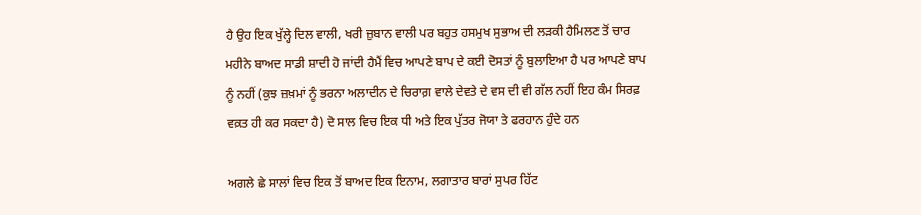ਹੈ ਉਹ ਇਕ ਖੁੱਲ੍ਹੇ ਦਿਲ ਵਾਲੀ, ਖਰੀ ਜ਼ੁਬਾਨ ਵਾਲੀ ਪਰ ਬਹੁਤ ਹਸਮੁਖ ਸੁਭਾਅ ਦੀ ਲੜਕੀ ਹੈਮਿਲਣ ਤੋਂ ਚਾਰ ਮਹੀਨੇ ਬਾਅਦ ਸਾਡੀ ਸ਼ਾਦੀ ਹੋ ਜਾਂਦੀ ਹੈਮੈਂ ਵਿਚ ਆਪਣੇ ਬਾਪ ਦੇ ਕਈ ਦੋਸਤਾਂ ਨੂੰ ਬੁਲਾਇਆ ਹੈ ਪਰ ਆਪਣੇ ਬਾਪ ਨੂੰ ਨਹੀਂ (ਕੁਝ ਜ਼ਖ਼ਮਾਂ ਨੂੰ ਭਰਨਾ ਅਲਾਦੀਨ ਦੇ ਚਿਰਾਗ਼ ਵਾਲੇ ਦੇਵਤੇ ਦੇ ਵਸ ਦੀ ਵੀ ਗੱਲ ਨਹੀਂ ਇਹ ਕੰਮ ਸਿਰਫ਼ ਵਕ਼ਤ ਹੀ ਕਰ ਸਕਦਾ ਹੈ) ਦੋ ਸਾਲ ਵਿਚ ਇਕ ਧੀ ਅਤੇ ਇਕ ਪੁੱਤਰ ਜੋਯਾ ਤੇ ਫਰਹਾਨ ਹੁੰਦੇ ਹਨ

ਅਗਲੇ ਛੇ ਸਾਲਾਂ ਵਿਚ ਇਕ ਤੋਂ ਬਾਅਦ ਇਕ ਇਨਾਮ, ਲਗਾਤਾਰ ਬਾਰਾਂ ਸੁਪਰ ਹਿੱਟ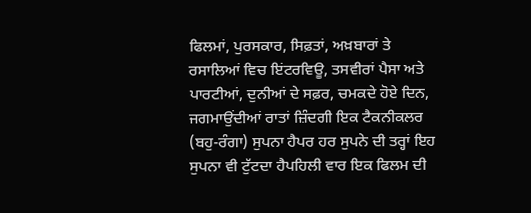ਫਿਲਮਾਂ, ਪੁਰਸਕਾਰ, ਸਿਫ਼ਤਾਂ, ਅਖ਼ਬਾਰਾਂ ਤੇ ਰਸਾਲਿਆਂ ਵਿਚ ਇਂਟਰਵਿਊ, ਤਸਵੀਰਾਂ ਪੈਸਾ ਅਤੇ ਪਾਰਟੀਆਂ, ਦੁਨੀਆਂ ਦੇ ਸਫ਼ਰ, ਚਮਕਦੇ ਹੋਏ ਦਿਨ, ਜਗਮਾਉਂਦੀਆਂ ਰਾਤਾਂ ਜ਼ਿੰਦਗੀ ਇਕ ਟੈਕਨੀਕਲਰ (ਬਹੁ-ਰੰਗਾ) ਸੁਪਨਾ ਹੈਪਰ ਹਰ ਸੁਪਨੇ ਦੀ ਤਰ੍ਹਾਂ ਇਹ ਸੁਪਨਾ ਵੀ ਟੁੱਟਦਾ ਹੈਪਹਿਲੀ ਵਾਰ ਇਕ ਫਿਲਮ ਦੀ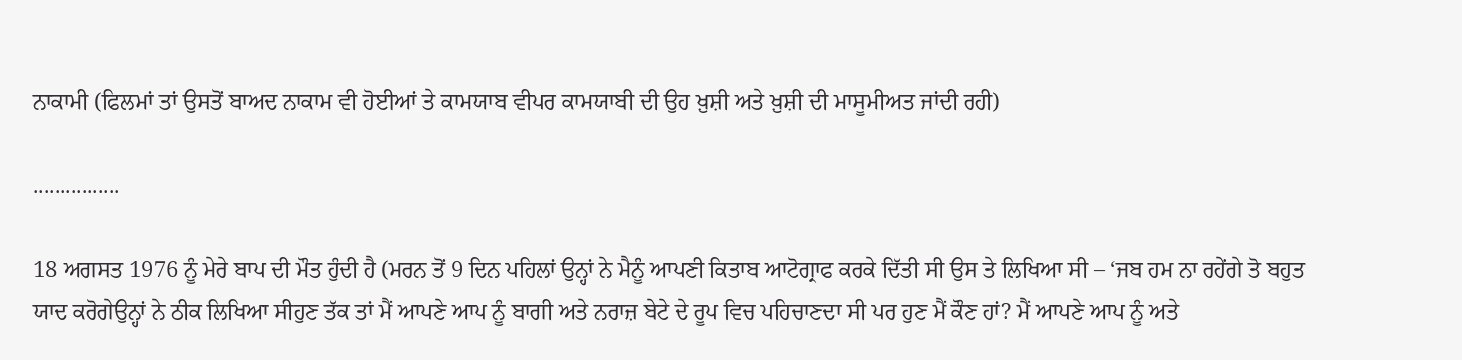ਨਾਕਾਮੀ (ਫਿਲਮਾਂ ਤਾਂ ਉਸਤੋਂ ਬਾਅਦ ਨਾਕਾਮ ਵੀ ਹੋਈਆਂ ਤੇ ਕਾਮਯਾਬ ਵੀਪਰ ਕਾਮਯਾਬੀ ਦੀ ਉਹ ਖ਼ੁਸ਼ੀ ਅਤੇ ਖ਼ੁਸ਼ੀ ਦੀ ਮਾਸੂਮੀਅਤ ਜਾਂਦੀ ਰਹੀ)

................

18 ਅਗਸਤ 1976 ਨੂੰ ਮੇਰੇ ਬਾਪ ਦੀ ਮੌਤ ਹੁੰਦੀ ਹੈ (ਮਰਨ ਤੋਂ 9 ਦਿਨ ਪਹਿਲਾਂ ਉਨ੍ਹਾਂ ਨੇ ਮੈਨੂੰ ਆਪਣੀ ਕਿਤਾਬ ਆਟੋਗ੍ਰਾਫ ਕਰਕੇ ਦਿੱਤੀ ਸੀ ਉਸ ਤੇ ਲਿਖਿਆ ਸੀ – ‘ਜਬ ਹਮ ਨਾ ਰਹੇਂਗੇ ਤੋ ਬਹੁਤ ਯਾਦ ਕਰੋਗੇਉਨ੍ਹਾਂ ਨੇ ਠੀਕ ਲਿਖਿਆ ਸੀਹੁਣ ਤੱਕ ਤਾਂ ਮੈਂ ਆਪਣੇ ਆਪ ਨੂੰ ਬਾਗੀ ਅਤੇ ਨਰਾਜ਼ ਬੇਟੇ ਦੇ ਰੂਪ ਵਿਚ ਪਹਿਚਾਣਦਾ ਸੀ ਪਰ ਹੁਣ ਮੈਂ ਕੌਣ ਹਾਂ? ਮੈਂ ਆਪਣੇ ਆਪ ਨੂੰ ਅਤੇ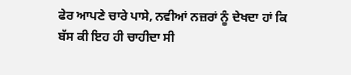ਫੇਰ ਆਪਣੇ ਚਾਰੇ ਪਾਸੇ, ਨਵੀਆਂ ਨਜ਼ਰਾਂ ਨੂੰ ਦੇਖਦਾ ਹਾਂ ਕਿ ਬੱਸ ਕੀ ਇਹ ਹੀ ਚਾਹੀਦਾ ਸੀ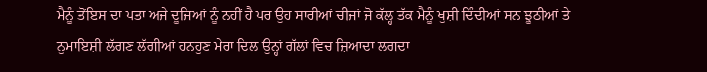ਮੈਨੂੰ ਤੋਂਇਸ ਦਾ ਪਤਾ ਅਜੇ ਦੂਜਿਆਂ ਨੂੰ ਨਹੀਂ ਹੈ ਪਰ ਉਹ ਸਾਰੀਆਂ ਚੀਜਾਂ ਜੋ ਕੱਲ੍ਹ ਤੱਕ ਮੈਨੂੰ ਖੁਸ਼ੀ ਦਿੰਦੀਆਂ ਸਨ ਝੂਠੀਆਂ ਤੇ ਨੁਮਾਇਸ਼ੀ ਲੱਗਣ ਲੱਗੀਆਂ ਹਨਹੁਣ ਮੇਰਾ ਦਿਲ ਉਨ੍ਹਾਂ ਗੱਲਾਂ ਵਿਚ ਜ਼ਿਆਦਾ ਲਗਦਾ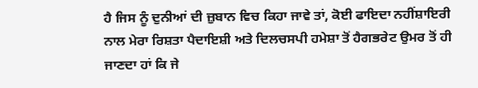ਹੈ ਜਿਸ ਨੂੰ ਦੁਨੀਆਂ ਦੀ ਜ਼ੁਬਾਨ ਵਿਚ ਕਿਹਾ ਜਾਵੇ ਤਾਂ, ਕੋਈ ਫਾਇਦਾ ਨਹੀਂਸ਼ਾਇਰੀ ਨਾਲ ਮੇਰਾ ਰਿਸ਼ਤਾ ਪੈਦਾਇਸ਼ੀ ਅਤੇ ਦਿਲਚਸਪੀ ਹਮੇਸ਼ਾ ਤੋਂ ਹੈਗਭਰੇਟ ਉਮਰ ਤੋਂ ਹੀ ਜਾਣਦਾ ਹਾਂ ਕਿ ਜੇ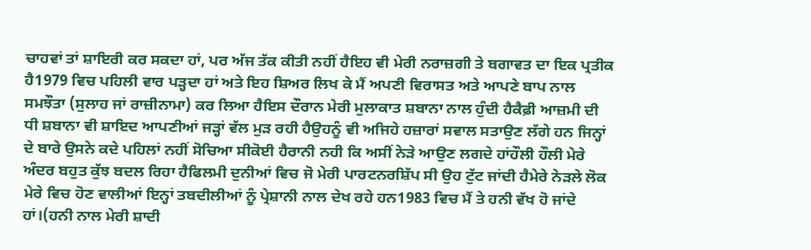ਚਾਹਵਾਂ ਤਾਂ ਸ਼ਾਇਰੀ ਕਰ ਸਕਦਾ ਹਾਂ, ਪਰ ਅੱਜ ਤੱਕ ਕੀਤੀ ਨਹੀਂ ਹੈਇਹ ਵੀ ਮੇਰੀ ਨਰਾਜ਼ਗੀ ਤੇ ਬਗਾਵਤ ਦਾ ਇਕ ਪ੍ਰਤੀਕ ਹੈ1979 ਵਿਚ ਪਹਿਲੀ ਵਾਰ ਪੜ੍ਹਦਾ ਹਾਂ ਅਤੇ ਇਹ ਸ਼ਿਅਰ ਲਿਖ ਕੇ ਮੈਂ ਅਪਣੀ ਵਿਰਾਸਤ ਅਤੇ ਆਪਣੇ ਬਾਪ ਨਾਲ ਸਮਝੌਤਾ (ਸੁਲਾਹ ਜਾਂ ਰਾਜ਼ੀਨਾਮਾ) ਕਰ ਲਿਆ ਹੈਇਸ ਦੌਰਾਨ ਮੇਰੀ ਮੁਲਾਕਾਤ ਸ਼ਬਾਨਾ ਨਾਲ ਹੁੰਦੀ ਹੈਕੈਫ਼ੀ ਆਜ਼ਮੀ ਦੀ ਧੀ ਸ਼ਬਾਨਾ ਵੀ ਸ਼ਾਇਦ ਆਪਣੀਆਂ ਜੜ੍ਹਾਂ ਵੱਲ ਮੁੜ ਰਹੀ ਹੈਉਹਨੂੰ ਵੀ ਅਜਿਹੇ ਹਜ਼ਾਰਾਂ ਸਵਾਲ ਸਤਾਉਣ ਲੱਗੇ ਹਨ ਜਿਨ੍ਹਾਂ ਦੇ ਬਾਰੇ ਉਸਨੇ ਕਦੇ ਪਹਿਲਾਂ ਨਹੀਂ ਸੋਚਿਆ ਸੀਕੋਈ ਹੈਰਾਨੀ ਨਹੀ ਕਿ ਅਸੀਂ ਨੇੜੇ ਆਉਣ ਲਗਦੇ ਹਾਂਹੌਲੀ ਹੌਲੀ ਮੇਰੇ ਅੰਦਰ ਬਹੁਤ ਕੁੱਝ ਬਦਲ ਰਿਹਾ ਹੈਫਿਲਮੀ ਦੁਨੀਆਂ ਵਿਚ ਜੋ ਮੇਰੀ ਪਾਰਟਨਰਸ਼ਿੱਪ ਸੀ ਉਹ ਟੁੱਟ ਜਾਂਦੀ ਹੈਮੇਰੇ ਨੇੜਲੇ ਲੋਕ ਮੇਰੇ ਵਿਚ ਹੋਣ ਵਾਲੀਆਂ ਇਨ੍ਹਾਂ ਤਬਦੀਲੀਆਂ ਨੂੰ ਪ੍ਰੇਸ਼ਾਨੀ ਨਾਲ ਦੇਖ ਰਹੇ ਹਨ1983 ਵਿਚ ਮੈਂ ਤੇ ਹਨੀ ਵੱਖ ਹੋ ਜਾਂਦੇ ਹਾਂ।(ਹਨੀ ਨਾਲ ਮੇਰੀ ਸ਼ਾਦੀ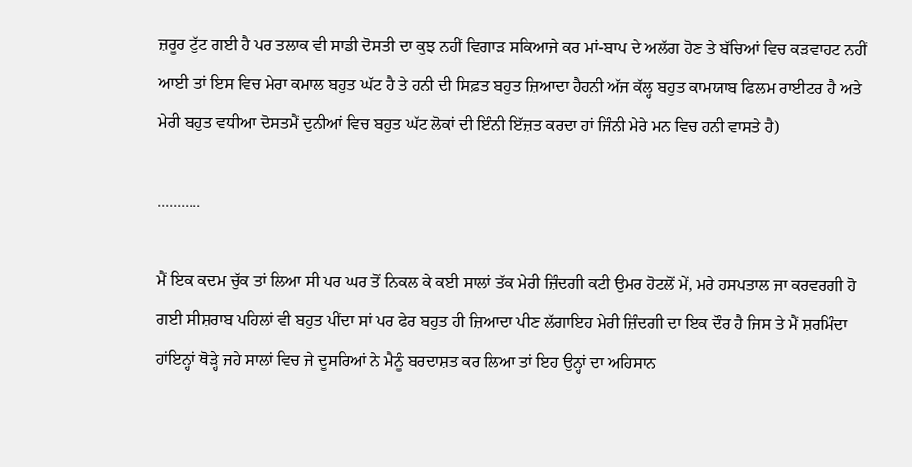ਜ਼ਰੂਰ ਟੁੱਟ ਗਈ ਹੈ ਪਰ ਤਲਾਕ ਵੀ ਸਾਡੀ ਦੋਸਤੀ ਦਾ ਕੁਝ ਨਹੀਂ ਵਿਗਾੜ ਸਕਿਆਜੇ ਕਰ ਮਾਂ-ਬਾਪ ਦੇ ਅਲੱਗ ਹੋਣ ਤੇ ਬੱਚਿਆਂ ਵਿਚ ਕੜਵਾਹਟ ਨਹੀਂ ਆਈ ਤਾਂ ਇਸ ਵਿਚ ਮੇਰਾ ਕਮਾਲ ਬਹੁਤ ਘੱਟ ਹੈ ਤੇ ਹਨੀ ਦੀ ਸਿਫ਼ਤ ਬਹੁਤ ਜ਼ਿਆਦਾ ਹੈਹਨੀ ਅੱਜ ਕੱਲ੍ਹ ਬਹੁਤ ਕਾਮਯਾਬ ਫਿਲਮ ਰਾਈਟਰ ਹੈ ਅਤੇ ਮੇਰੀ ਬਹੁਤ ਵਧੀਆ ਦੋਸਤਮੈਂ ਦੁਨੀਆਂ ਵਿਚ ਬਹੁਤ ਘੱਟ ਲੋਕਾਂ ਦੀ ਇੰਨੀ ਇੱਜ਼ਤ ਕਰਦਾ ਹਾਂ ਜਿੰਨੀ ਮੇਰੇ ਮਨ ਵਿਚ ਹਨੀ ਵਾਸਤੇ ਹੈ)

...........

ਮੈਂ ਇਕ ਕਦਮ ਚੁੱਕ ਤਾਂ ਲਿਆ ਸੀ ਪਰ ਘਰ ਤੋਂ ਨਿਕਲ ਕੇ ਕਈ ਸਾਲਾਂ ਤੱਕ ਮੇਰੀ ਜ਼ਿੰਦਗੀ ਕਟੀ ਉਮਰ ਹੋਟਲੋਂ ਮੇਂ, ਮਰੇ ਹਸਪਤਾਲ ਜਾ ਕਰਵਰਗੀ ਹੋ ਗਈ ਸੀਸ਼ਰਾਬ ਪਹਿਲਾਂ ਵੀ ਬਹੁਤ ਪੀਂਦਾ ਸਾਂ ਪਰ ਫੇਰ ਬਹੁਤ ਹੀ ਜ਼ਿਆਦਾ ਪੀਣ ਲੱਗਾਇਹ ਮੇਰੀ ਜ਼ਿੰਦਗੀ ਦਾ ਇਕ ਦੌਰ ਹੈ ਜਿਸ ਤੇ ਮੈਂ ਸ਼ਰਮਿੰਦਾ ਹਾਂਇਨ੍ਹਾਂ ਥੋੜ੍ਹੇ ਜਹੇ ਸਾਲਾਂ ਵਿਚ ਜੇ ਦੂਸਰਿਆਂ ਨੇ ਮੈਨੂੰ ਬਰਦਾਸ਼ਤ ਕਰ ਲਿਆ ਤਾਂ ਇਹ ਉਨ੍ਹਾਂ ਦਾ ਅਹਿਸਾਨ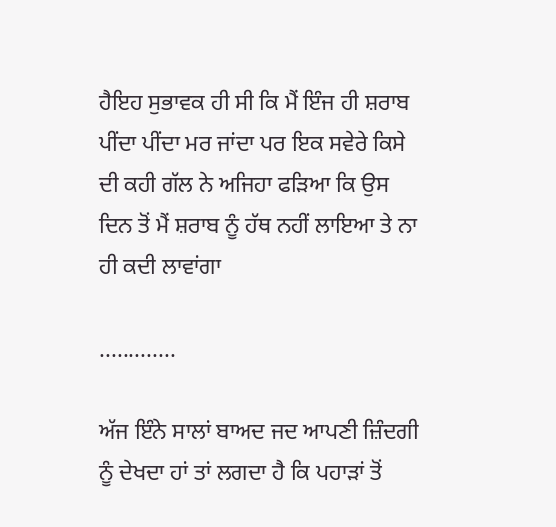ਹੈਇਹ ਸੁਭਾਵਕ ਹੀ ਸੀ ਕਿ ਮੈਂ ਇੰਜ ਹੀ ਸ਼ਰਾਬ ਪੀਂਦਾ ਪੀਂਦਾ ਮਰ ਜਾਂਦਾ ਪਰ ਇਕ ਸਵੇਰੇ ਕਿਸੇ ਦੀ ਕਹੀ ਗੱਲ ਨੇ ਅਜਿਹਾ ਫੜਿਆ ਕਿ ਉਸ ਦਿਨ ਤੋਂ ਮੈਂ ਸ਼ਰਾਬ ਨੂੰ ਹੱਥ ਨਹੀਂ ਲਾਇਆ ਤੇ ਨਾ ਹੀ ਕਦੀ ਲਾਵਾਂਗਾ

.............

ਅੱਜ ਇੰਨੇ ਸਾਲਾਂ ਬਾਅਦ ਜਦ ਆਪਣੀ ਜ਼ਿੰਦਗੀ ਨੂੰ ਦੇਖਦਾ ਹਾਂ ਤਾਂ ਲਗਦਾ ਹੈ ਕਿ ਪਹਾੜਾਂ ਤੋਂ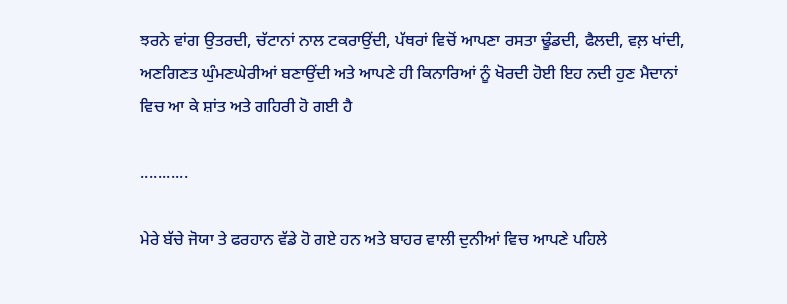ਝਰਨੇ ਵਾਂਗ ਉਤਰਦੀ, ਚੱਟਾਨਾਂ ਨਾਲ ਟਕਰਾਉਂਦੀ, ਪੱਥਰਾਂ ਵਿਚੋਂ ਆਪਣਾ ਰਸਤਾ ਢੂੰਡਦੀ, ਫੈਲਦੀ, ਵਲ਼ ਖਾਂਦੀ, ਅਣਗਿਣਤ ਘੁੰਮਣਘੇਰੀਆਂ ਬਣਾਉਂਦੀ ਅਤੇ ਆਪਣੇ ਹੀ ਕਿਨਾਰਿਆਂ ਨੂੰ ਖੋਰਦੀ ਹੋਈ ਇਹ ਨਦੀ ਹੁਣ ਮੈਦਾਨਾਂ ਵਿਚ ਆ ਕੇ ਸ਼ਾਂਤ ਅਤੇ ਗਹਿਰੀ ਹੋ ਗਈ ਹੈ

...........

ਮੇਰੇ ਬੱਚੇ ਜੋਯਾ ਤੇ ਫਰਹਾਨ ਵੱਡੇ ਹੋ ਗਏ ਹਨ ਅਤੇ ਬਾਹਰ ਵਾਲੀ ਦੁਨੀਆਂ ਵਿਚ ਆਪਣੇ ਪਹਿਲੇ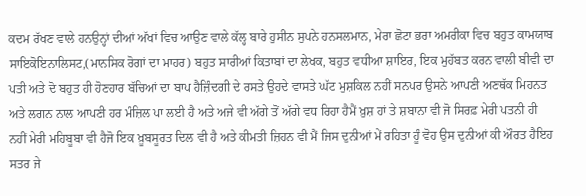ਕਦਮ ਰੱਖਣ ਵਾਲੇ ਹਨਉਨ੍ਹਾਂ ਦੀਆਂ ਅੱਖਾਂ ਵਿਚ ਆਉਣ ਵਾਲੇ ਕੱਲ੍ਹ ਬਾਰੇ ਹੁਸੀਨ ਸੁਪਨੇ ਹਨਸਲਮਾਨ, ਮੇਰਾ ਛੋਟਾ ਭਰਾ ਅਮਰੀਕਾ ਵਿਚ ਬਹੁਤ ਕਾਮਯਾਬ ਸਾਇਕੋਇਨਾਲਿਸਟ,(ਮਾਨਸਿਕ ਰੋਗਾਂ ਦਾ ਮਾਹਰ) ਬਹੁਤ ਸਾਰੀਆਂ ਕਿਤਾਬਾਂ ਦਾ ਲੇਖਕ, ਬਹੁਤ ਵਧੀਆ ਸ਼ਾਇਰ, ਇਕ ਮੁਹੱਬਤ ਕਰਨ ਵਾਲੀ ਬੀਵੀ ਦਾ ਪਤੀ ਅਤੇ ਦੋ ਬਹੁਤ ਹੀ ਹੋਣਹਾਰ ਬੱਚਿਆਂ ਦਾ ਬਾਪ ਹੈਜ਼ਿੰਦਗੀ ਦੇ ਰਸਤੇ ਉਹਦੇ ਵਾਸਤੇ ਘੱਟ ਮੁਸ਼ਕਿਲ ਨਹੀਂ ਸਨਪਰ ਉਸਨੇ ਆਪਣੀ ਅਣਥੱਕ ਮਿਹਨਤ ਅਤੇ ਲਗਨ ਨਾਲ ਆਪਣੀ ਹਰ ਮੰਜ਼ਿਲ ਪਾ ਲਈ ਹੈ ਅਤੇ ਅਜੇ ਵੀ ਅੱਗੇ ਤੋਂ ਅੱਗੇ ਵਧ ਰਿਹਾ ਹੈਮੈਂ ਖ਼ੁਸ਼ ਹਾਂ ਤੇ ਸ਼ਬਾਨਾ ਵੀ ਜੋ ਸਿਰਫ਼ ਮੇਰੀ ਪਤਨੀ ਹੀ ਨਹੀਂ ਮੇਰੀ ਮਹਿਬੂਬਾ ਵੀ ਹੈਜੋ ਇਕ ਖ਼ੂਬਸੂਰਤ ਦਿਲ ਵੀ ਹੈ ਅਤੇ ਕੀਮਤੀ ਜ਼ਿਹਨ ਵੀ ਮੈਂ ਜਿਸ ਦੁਨੀਆਂ ਮੇਂ ਰਹਿਤਾ ਹੂੰ ਵੋਹ ਉਸ ਦੁਨੀਆਂ ਕੀ ਔਰਤ ਹੈਇਹ ਸਤਰ ਜੇ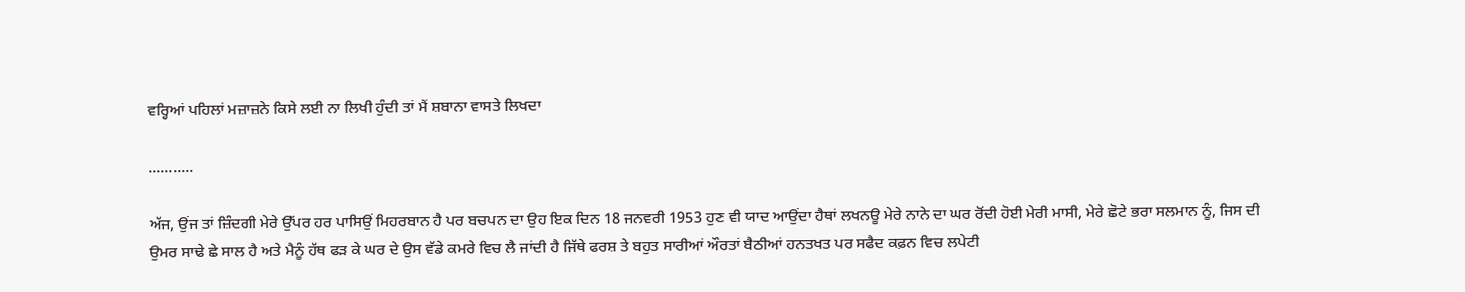ਵਰ੍ਹਿਆਂ ਪਹਿਲਾਂ ਮਜ਼ਾਜ਼ਨੇ ਕਿਸੇ ਲਈ ਨਾ ਲਿਖੀ ਹੁੰਦੀ ਤਾਂ ਮੈਂ ਸ਼ਬਾਨਾ ਵਾਸਤੇ ਲਿਖਦਾ

...........

ਅੱਜ, ਉਂਜ ਤਾਂ ਜ਼ਿੰਦਗੀ ਮੇਰੇ ਉੱਪਰ ਹਰ ਪਾਸਿਉਂ ਮਿਹਰਬਾਨ ਹੈ ਪਰ ਬਚਪਨ ਦਾ ਉਹ ਇਕ ਦਿਨ 18 ਜਨਵਰੀ 1953 ਹੁਣ ਵੀ ਯਾਦ ਆਉਂਦਾ ਹੈਥਾਂ ਲਖਨਊ ਮੇਰੇ ਨਾਨੇ ਦਾ ਘਰ ਰੋਂਦੀ ਹੋਈ ਮੇਰੀ ਮਾਸੀ, ਮੇਰੇ ਛੋਟੇ ਭਰਾ ਸਲਮਾਨ ਨੂੰ, ਜਿਸ ਦੀ ਉਮਰ ਸਾਢੇ ਛੇ ਸਾਲ ਹੈ ਅਤੇ ਮੈਨੂੰ ਹੱਥ ਫੜ ਕੇ ਘਰ ਦੇ ਉਸ ਵੱਡੇ ਕਮਰੇ ਵਿਚ ਲੈ ਜਾਂਦੀ ਹੈ ਜਿੱਥੇ ਫਰਸ਼ ਤੇ ਬਹੁਤ ਸਾਰੀਆਂ ਔਰਤਾਂ ਬੈਠੀਆਂ ਹਨਤਖਤ ਪਰ ਸਫੈਦ ਕਫ਼ਨ ਵਿਚ ਲਪੇਟੀ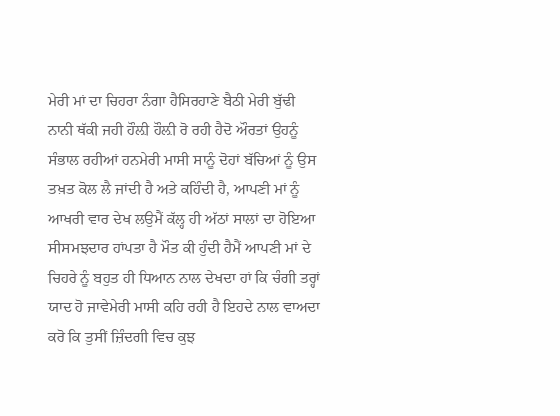ਮੇਰੀ ਮਾਂ ਦਾ ਚਿਹਰਾ ਨੰਗਾ ਹੈਸਿਰਹਾਣੇ ਬੈਠੀ ਮੇਰੀ ਬੁੱਢੀ ਨਾਨੀ ਥੱਕੀ ਜਹੀ ਹੌਲ਼ੀ ਹੌਲ਼ੀ ਰੋ ਰਹੀ ਹੈਦੋ ਔਰਤਾਂ ਉਹਨੂੰ ਸੰਭਾਲ ਰਹੀਆਂ ਹਨਮੇਰੀ ਮਾਸੀ ਸਾਨੂੰ ਦੋਹਾਂ ਬੱਚਿਆਂ ਨੂੰ ਉਸ ਤਖ਼ਤ ਕੋਲ ਲੈ ਜਾਂਦੀ ਹੈ ਅਤੇ ਕਹਿੰਦੀ ਹੈ, ਆਪਣੀ ਮਾਂ ਨੂੰ ਆਖਰੀ ਵਾਰ ਦੇਖ ਲਉਮੈਂ ਕੱਲ੍ਹ ਹੀ ਅੱਠਾਂ ਸਾਲਾਂ ਦਾ ਹੋਇਆ ਸੀਸਮਝਦਾਰ ਹਾਂਪਤਾ ਹੈ ਮੌਤ ਕੀ ਹੁੰਦੀ ਹੈਮੈਂ ਆਪਣੀ ਮਾਂ ਦੇ ਚਿਹਰੇ ਨੂੰ ਬਹੁਤ ਹੀ ਧਿਆਨ ਨਾਲ ਦੇਖਦਾ ਹਾਂ ਕਿ ਚੰਗੀ ਤਰ੍ਹਾਂ ਯਾਦ ਹੋ ਜਾਵੇਮੇਰੀ ਮਾਸੀ ਕਹਿ ਰਹੀ ਹੈ ਇਹਦੇ ਨਾਲ ਵਾਅਦਾ ਕਰੋ ਕਿ ਤੁਸੀਂ ਜ਼ਿੰਦਗੀ ਵਿਚ ਕੁਝ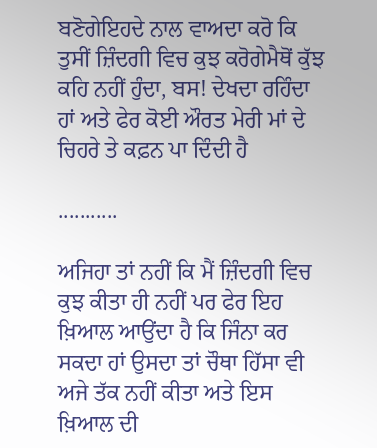ਬਣੋਗੇਇਹਦੇ ਨਾਲ ਵਾਅਦਾ ਕਰੋ ਕਿ ਤੁਸੀਂ ਜ਼ਿੰਦਗੀ ਵਿਚ ਕੁਝ ਕਰੋਗੇਮੈਥੋਂ ਕੁੱਝ ਕਹਿ ਨਹੀਂ ਹੁੰਦਾ, ਬਸ! ਦੇਖਦਾ ਰਹਿੰਦਾ ਹਾਂ ਅਤੇ ਫੇਰ ਕੋਈ ਔਰਤ ਮੇਰੀ ਮਾਂ ਦੇ ਚਿਹਰੇ ਤੇ ਕਫ਼ਨ ਪਾ ਦਿੰਦੀ ਹੈ

...........

ਅਜਿਹਾ ਤਾਂ ਨਹੀਂ ਕਿ ਮੈਂ ਜ਼ਿੰਦਗੀ ਵਿਚ ਕੁਝ ਕੀਤਾ ਹੀ ਨਹੀਂ ਪਰ ਫੇਰ ਇਹ ਖ਼ਿਆਲ ਆਉਂਦਾ ਹੈ ਕਿ ਜਿੰਨਾ ਕਰ ਸਕਦਾ ਹਾਂ ਉਸਦਾ ਤਾਂ ਚੌਥਾ ਹਿੱਸਾ ਵੀ ਅਜੇ ਤੱਕ ਨਹੀਂ ਕੀਤਾ ਅਤੇ ਇਸ ਖ਼ਿਆਲ ਦੀ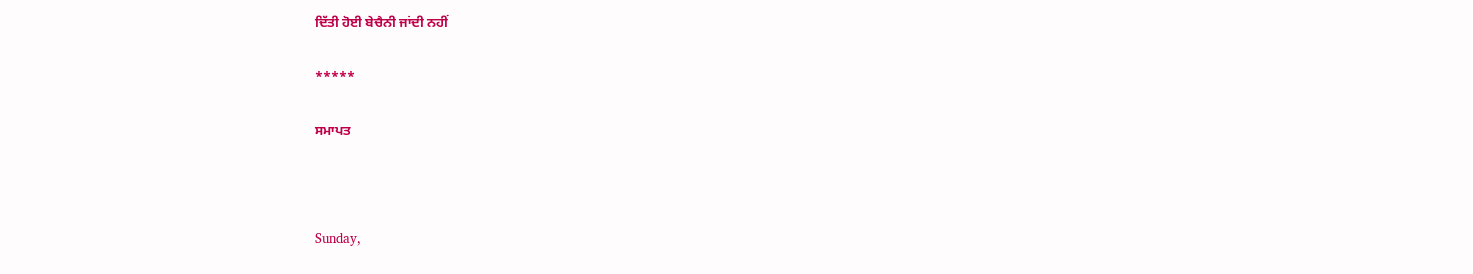ਦਿੱਤੀ ਹੋਈ ਬੇਚੈਨੀ ਜਾਂਦੀ ਨਹੀਂ

*****

ਸਮਾਪਤ



Sunday,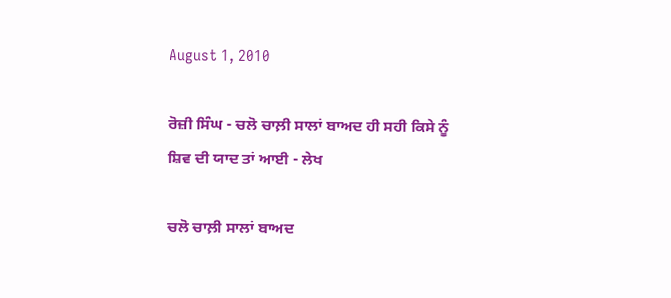August 1, 2010

ਰੋਜ਼ੀ ਸਿੰਘ - ਚਲੋ ਚਾਲ਼ੀ ਸਾਲਾਂ ਬਾਅਦ ਹੀ ਸਹੀ ਕਿਸੇ ਨੂੰ ਸ਼ਿਵ ਦੀ ਯਾਦ ਤਾਂ ਆਈ - ਲੇਖ

ਚਲੋ ਚਾਲ਼ੀ ਸਾਲਾਂ ਬਾਅਦ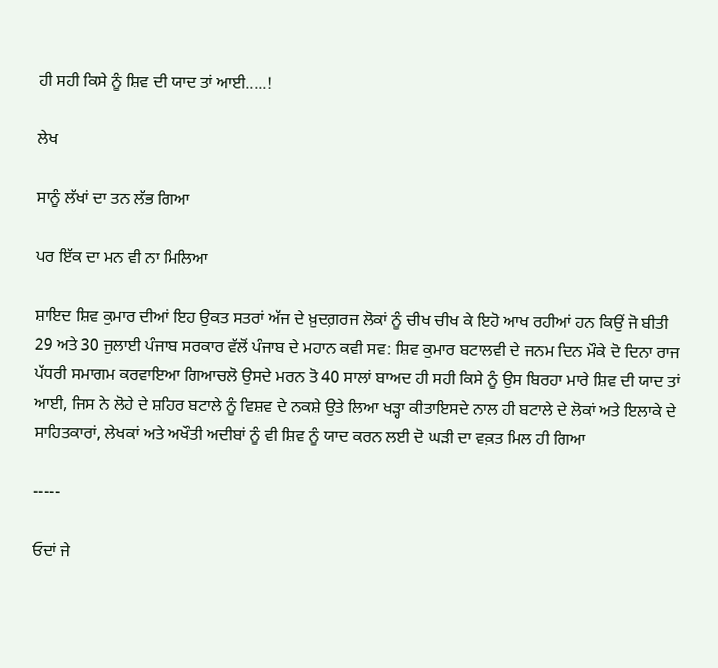ਹੀ ਸਹੀ ਕਿਸੇ ਨੂੰ ਸ਼ਿਵ ਦੀ ਯਾਦ ਤਾਂ ਆਈ.....!

ਲੇਖ

ਸਾਨੂੰ ਲੱਖਾਂ ਦਾ ਤਨ ਲੱਭ ਗਿਆ

ਪਰ ਇੱਕ ਦਾ ਮਨ ਵੀ ਨਾ ਮਿਲਿਆ

ਸ਼ਾਇਦ ਸ਼ਿਵ ਕੁਮਾਰ ਦੀਆਂ ਇਹ ਉਕਤ ਸਤਰਾਂ ਅੱਜ ਦੇ ਖ਼ੁਦਗ਼ਰਜ ਲੋਕਾਂ ਨੂੰ ਚੀਖ ਚੀਖ ਕੇ ਇਹੋ ਆਖ ਰਹੀਆਂ ਹਨ ਕਿਉਂ ਜੋ ਬੀਤੀ 29 ਅਤੇ 30 ਜੁਲਾਈ ਪੰਜਾਬ ਸਰਕਾਰ ਵੱਲੋਂ ਪੰਜਾਬ ਦੇ ਮਹਾਨ ਕਵੀ ਸਵ: ਸ਼ਿਵ ਕੁਮਾਰ ਬਟਾਲਵੀ ਦੇ ਜਨਮ ਦਿਨ ਮੌਕੇ ਦੋ ਦਿਨਾ ਰਾਜ ਪੱਧਰੀ ਸਮਾਗਮ ਕਰਵਾਇਆ ਗਿਆਚਲੋ ਉਸਦੇ ਮਰਨ ਤੋ 40 ਸਾਲਾਂ ਬਾਅਦ ਹੀ ਸਹੀ ਕਿਸੇ ਨੂੰ ਉਸ ਬਿਰਹਾ ਮਾਰੇ ਸ਼ਿਵ ਦੀ ਯਾਦ ਤਾਂ ਆਈ, ਜਿਸ ਨੇ ਲੋਹੇ ਦੇ ਸ਼ਹਿਰ ਬਟਾਲੇ ਨੂੰ ਵਿਸ਼ਵ ਦੇ ਨਕਸ਼ੇ ਉਤੇ ਲਿਆ ਖੜ੍ਹਾ ਕੀਤਾਇਸਦੇ ਨਾਲ ਹੀ ਬਟਾਲੇ ਦੇ ਲੋਕਾਂ ਅਤੇ ਇਲਾਕੇ ਦੇ ਸਾਹਿਤਕਾਰਾਂ, ਲੇਖਕਾਂ ਅਤੇ ਅਖੌਤੀ ਅਦੀਬਾਂ ਨੂੰ ਵੀ ਸ਼ਿਵ ਨੂੰ ਯਾਦ ਕਰਨ ਲਈ ਦੋ ਘੜੀ ਦਾ ਵਕ਼ਤ ਮਿਲ ਹੀ ਗਿਆ

-----

ਓਦਾਂ ਜੇ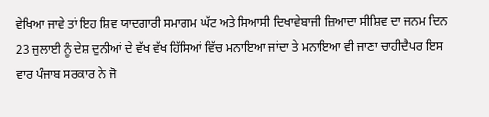ਵੇਖਿਆ ਜਾਵੇ ਤਾਂ ਇਹ ਸ਼ਿਵ ਯਾਦਗਾਰੀ ਸਮਾਗਮ ਘੱਟ ਅਤੇ ਸਿਆਸੀ ਦਿਖਾਵੇਬਾਜੀ ਜ਼ਿਆਦਾ ਸੀਸ਼ਿਵ ਦਾ ਜਨਮ ਦਿਨ 23 ਜੁਲਾਈ ਨੂੰ ਦੇਸ਼ ਦੁਨੀਆਂ ਦੇ ਵੱਖ ਵੱਖ ਹਿੱਸਿਆਂ ਵਿੱਚ ਮਨਾਇਆ ਜਾਂਦਾ ਤੇ ਮਨਾਇਆ ਵੀ ਜਾਣਾ ਚਾਹੀਦੈਪਰ ਇਸ ਵਾਰ ਪੰਜਾਬ ਸਰਕਾਰ ਨੇ ਜੋ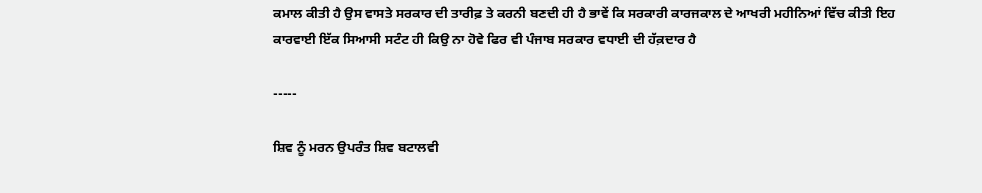ਕਮਾਲ ਕੀਤੀ ਹੈ ਉਸ ਵਾਸਤੇ ਸਰਕਾਰ ਦੀ ਤਾਰੀਫ਼ ਤੇ ਕਰਨੀ ਬਣਦੀ ਹੀ ਹੈ ਭਾਵੇਂ ਕਿ ਸਰਕਾਰੀ ਕਾਰਜਕਾਲ ਦੇ ਆਖਰੀ ਮਹੀਨਿਆਂ ਵਿੱਚ ਕੀਤੀ ਇਹ ਕਾਰਵਾਈ ਇੱਕ ਸਿਆਸੀ ਸਟੰਟ ਹੀ ਕਿਉ ਨਾ ਹੋਵੇ ਫਿਰ ਵੀ ਪੰਜਾਬ ਸਰਕਾਰ ਵਧਾਈ ਦੀ ਹੱਕ਼ਦਾਰ ਹੈ

-----

ਸ਼ਿਵ ਨੂੰ ਮਰਨ ਉਪਰੰਤ ਸ਼ਿਵ ਬਟਾਲਵੀ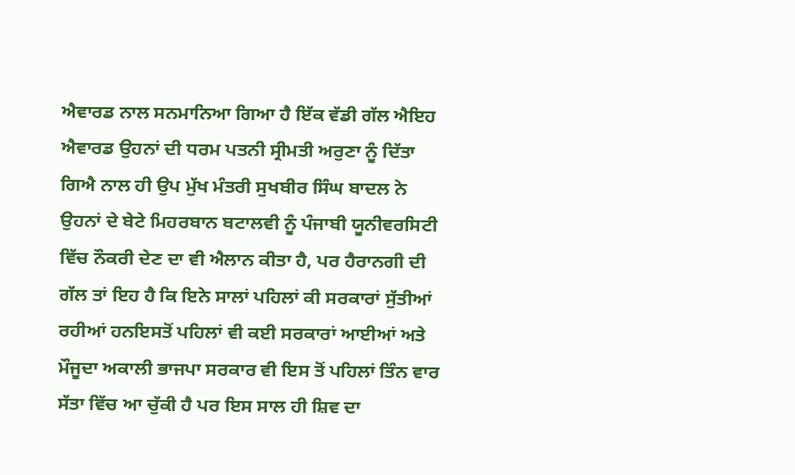ਐਵਾਰਡ ਨਾਲ ਸਨਮਾਨਿਆ ਗਿਆ ਹੈ ਇੱਕ ਵੱਡੀ ਗੱਲ ਐਇਹ ਐਵਾਰਡ ਉਹਨਾਂ ਦੀ ਧਰਮ ਪਤਨੀ ਸ੍ਰੀਮਤੀ ਅਰੁਣਾ ਨੂੰ ਦਿੱਤਾ ਗਿਐ ਨਾਲ ਹੀ ਉਪ ਮੁੱਖ ਮੰਤਰੀ ਸੁਖਬੀਰ ਸਿੰਘ ਬਾਦਲ ਨੇ ਉਹਨਾਂ ਦੇ ਬੇਟੇ ਮਿਹਰਬਾਨ ਬਟਾਲਵੀ ਨੂੰ ਪੰਜਾਬੀ ਯੂਨੀਵਰਸਿਟੀ ਵਿੱਚ ਨੌਕਰੀ ਦੇਣ ਦਾ ਵੀ ਐਲਾਨ ਕੀਤਾ ਹੈ, ਪਰ ਹੈਰਾਨਗੀ ਦੀ ਗੱਲ ਤਾਂ ਇਹ ਹੈ ਕਿ ਇਨੇ ਸਾਲਾਂ ਪਹਿਲਾਂ ਕੀ ਸਰਕਾਰਾਂ ਸੁੱਤੀਆਂ ਰਹੀਆਂ ਹਨਇਸਤੋਂ ਪਹਿਲਾਂ ਵੀ ਕਈ ਸਰਕਾਰਾਂ ਆਈਆਂ ਅਤੇ ਮੌਜੂਦਾ ਅਕਾਲੀ ਭਾਜਪਾ ਸਰਕਾਰ ਵੀ ਇਸ ਤੋਂ ਪਹਿਲਾਂ ਤਿੰਨ ਵਾਰ ਸੱਤਾ ਵਿੱਚ ਆ ਚੁੱਕੀ ਹੈ ਪਰ ਇਸ ਸਾਲ ਹੀ ਸ਼ਿਵ ਦਾ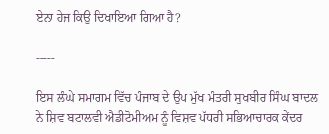ਏਨਾ ਹੇਜ ਕਿਉ ਦਿਖਾਇਆ ਗਿਆ ਹੈ?

-----

ਇਸ ਲੰਘੇ ਸਮਾਗਮ ਵਿੱਚ ਪੰਜਾਬ ਦੇ ਉਪ ਮੁੱਖ ਮੰਤਰੀ ਸੁਖਬੀਰ ਸਿੰਘ ਬਾਦਲ ਨੇ ਸ਼ਿਵ ਬਟਾਲਵੀ ਐਡੀਟੋਮੀਅਮ ਨੂੰ ਵਿਸ਼ਵ ਪੱਧਰੀ ਸਭਿਆਚਾਰਕ ਕੇਂਦਰ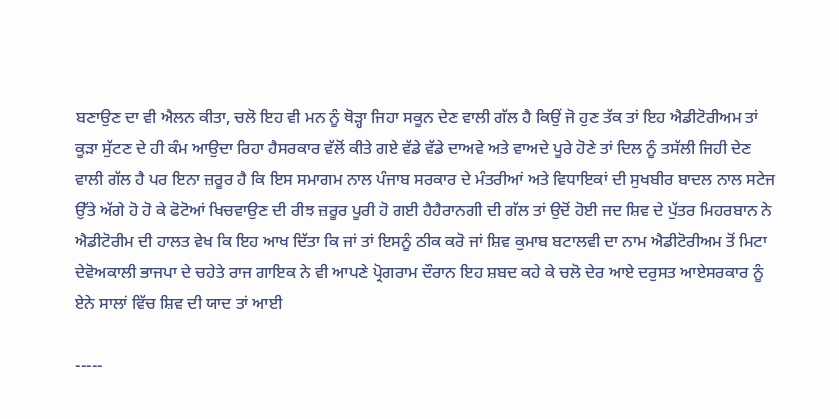ਬਣਾਉਣ ਦਾ ਵੀ ਐਲਨ ਕੀਤਾ, ਚਲੋ ਇਹ ਵੀ ਮਨ ਨੂੰ ਥੋੜ੍ਹਾ ਜਿਹਾ ਸਕੂਨ ਦੇਣ ਵਾਲੀ ਗੱਲ ਹੈ ਕਿਉਂ ਜੋ ਹੁਣ ਤੱਕ ਤਾਂ ਇਹ ਐਡੀਟੋਰੀਅਮ ਤਾਂ ਕੂੜਾ ਸੁੱਟਣ ਦੇ ਹੀ ਕੰਮ ਆਉਦਾ ਰਿਹਾ ਹੈਸਰਕਾਰ ਵੱਲੋਂ ਕੀਤੇ ਗਏ ਵੱਡੇ ਵੱਡੇ ਦਾਅਵੇ ਅਤੇ ਵਾਅਦੇ ਪੂਰੇ ਹੋਣੇ ਤਾਂ ਦਿਲ ਨੂੰ ਤਸੱਲੀ ਜਿਹੀ ਦੇਣ ਵਾਲੀ ਗੱਲ ਹੈ ਪਰ ਇਨਾ ਜ਼ਰੂਰ ਹੈ ਕਿ ਇਸ ਸਮਾਗਮ ਨਾਲ ਪੰਜਾਬ ਸਰਕਾਰ ਦੇ ਮੰਤਰੀਆਂ ਅਤੇ ਵਿਧਾਇਕਾਂ ਦੀ ਸੁਖਬੀਰ ਬਾਦਲ ਨਾਲ ਸਟੇਜ ਉੱਤੇ ਅੱਗੇ ਹੋ ਹੋ ਕੇ ਫੋਟੋਆਂ ਖਿਚਵਾਉਣ ਦੀ ਰੀਝ ਜ਼ਰੂਰ ਪੂਰੀ ਹੋ ਗਈ ਹੈਹੈਰਾਨਗੀ ਦੀ ਗੱਲ ਤਾਂ ਉਦੋਂ ਹੋਈ ਜਦ ਸ਼ਿਵ ਦੇ ਪੁੱਤਰ ਮਿਹਰਬਾਨ ਨੇ ਐਡੀਟੋਰੀਮ ਦੀ ਹਾਲਤ ਵੇਖ ਕਿ ਇਹ ਆਖ ਦਿੱਤਾ ਕਿ ਜਾਂ ਤਾਂ ਇਸਨੂੰ ਠੀਕ ਕਰੋ ਜਾਂ ਸ਼ਿਵ ਕੁਮਾਬ ਬਟਾਲਵੀ ਦਾ ਨਾਮ ਐਡੀਟੋਰੀਅਮ ਤੋਂ ਮਿਟਾ ਦੇਵੋਅਕਾਲੀ ਭਾਜਪਾ ਦੇ ਚਹੇਤੇ ਰਾਜ ਗਾਇਕ ਨੇ ਵੀ ਆਪਣੇ ਪ੍ਰੋਗਰਾਮ ਦੌਰਾਨ ਇਹ ਸ਼ਬਦ ਕਹੇ ਕੇ ਚਲੋ ਦੇਰ ਆਏ ਦਰੁਸਤ ਆਏਸਰਕਾਰ ਨੂੰ ਏਨੇ ਸਾਲਾਂ ਵਿੱਚ ਸ਼ਿਵ ਦੀ ਯਾਦ ਤਾਂ ਆਈ

-----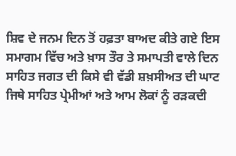ਸ਼ਿਵ ਦੇ ਜਨਮ ਦਿਨ ਤੋਂ ਹਫ਼ਤਾ ਬਾਅਦ ਕੀਤੇ ਗਏ ਇਸ ਸਮਾਗਮ ਵਿੱਚ ਅਤੇ ਖ਼ਾਸ ਤੌਰ ਤੇ ਸਮਾਪਤੀ ਵਾਲੇ ਦਿਨ ਸਾਹਿਤ ਜਗਤ ਦੀ ਕਿਸੇ ਵੀ ਵੱਡੀ ਸ਼ਖ਼ਸੀਅਤ ਦੀ ਘਾਟ ਜਿਥੇ ਸਾਹਿਤ ਪ੍ਰੇਮੀਆਂ ਅਤੇ ਆਮ ਲੋਕਾਂ ਨੂੰ ਰੜਕਦੀ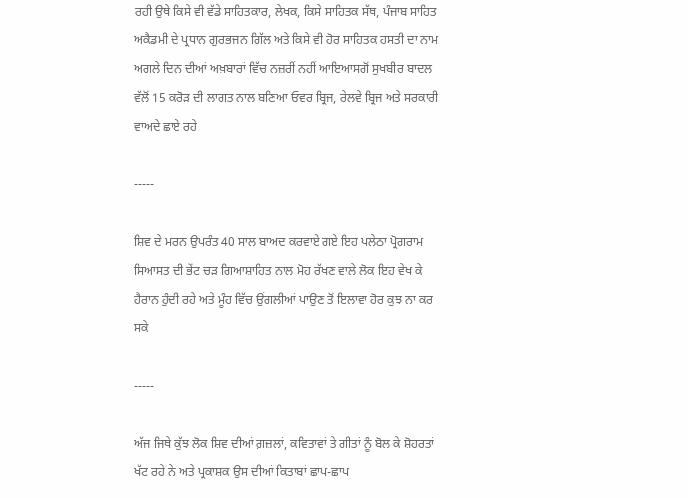ਰਹੀ ਉਥੇ ਕਿਸੇ ਵੀ ਵੱਡੇ ਸਾਹਿਤਕਾਰ, ਲੇਖਕ, ਕਿਸੇ ਸਾਹਿਤਕ ਸੱਥ, ਪੰਜਾਬ ਸਾਹਿਤ ਅਕੈਡਮੀ ਦੇ ਪ੍ਰਧਾਨ ਗੁਰਭਜਨ ਗਿੱਲ ਅਤੇ ਕਿਸੇ ਵੀ ਹੋਰ ਸਾਹਿਤਕ ਹਸਤੀ ਦਾ ਨਾਮ ਅਗਲੇ ਦਿਨ ਦੀਆਂ ਅਖ਼ਬਾਰਾਂ ਵਿੱਚ ਨਜ਼ਰੀਂ ਨਹੀਂ ਆਇਆਸਗੋਂ ਸੁਖਬੀਰ ਬਾਦਲ ਵੱਲੋਂ 15 ਕਰੋੜ ਦੀ ਲਾਗਤ ਨਾਲ ਬਣਿਆ ਓਵਰ ਬ੍ਰਿਜ, ਰੇਲਵੇ ਬ੍ਰਿਜ ਅਤੇ ਸਰਕਾਰੀ ਵਾਅਦੇ ਛਾਏ ਰਹੇ

-----

ਸ਼ਿਵ ਦੇ ਮਰਨ ਉਪਰੰਤ 40 ਸਾਲ ਬਾਅਦ ਕਰਵਾਏ ਗਏ ਇਹ ਪਲੇਠਾ ਪ੍ਰੋਗਰਾਮ ਸਿਆਸਤ ਦੀ ਭੇਂਟ ਚੜ ਗਿਆਸ਼ਾਹਿਤ ਨਾਲ ਮੋਹ ਰੱਖਣ ਵਾਲੇ ਲੋਕ ਇਹ ਵੇਖ ਕੇ ਹੈਰਾਨ ਹੁੰਦੀ ਰਹੇ ਅਤੇ ਮੂੰਹ ਵਿੱਚ ਉਂਗਲੀਆਂ ਪਾਉਣ ਤੋਂ ਇਲਾਵਾ ਹੋਰ ਕੁਝ ਨਾ ਕਰ ਸਕੇ

-----

ਅੱਜ ਜਿਥੇ ਕੁੱਝ ਲੋਕ ਸ਼ਿਵ ਦੀਆਂ ਗ਼ਜ਼ਲਾਂ, ਕਵਿਤਾਵਾਂ ਤੇ ਗੀਤਾਂ ਨੂੰ ਬੋਲ ਕੇ ਸ਼ੋਹਰਤਾਂ ਖੱਟ ਰਹੇ ਨੇ ਅਤੇ ਪ੍ਰਕਾਸ਼ਕ ਉਸ ਦੀਆਂ ਕਿਤਾਬਾਂ ਛਾਪ-ਛਾਪ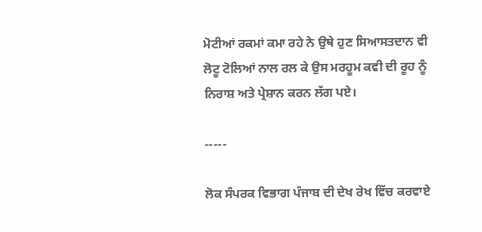ਮੋਟੀਆਂ ਰਕਮਾਂ ਕਮਾ ਰਹੇ ਨੇ ਉਥੇ ਹੁਣ ਸਿਆਸਤਦਾਨ ਵੀ ਲੋਟੂ ਟੋਲਿਆਂ ਨਾਲ ਰਲ ਕੇ ਉਸ ਮਰਹੂਮ ਕਵੀ ਦੀ ਰੂਹ ਨੂੰ ਨਿਰਾਸ਼ ਅਤੇ ਪ੍ਰੇਸ਼ਾਨ ਕਰਨ ਲੱਗ ਪਏ।

-----

ਲੋਕ ਸੰਪਰਕ ਵਿਭਾਗ ਪੰਜਾਬ ਦੀ ਦੇਖ ਰੇਖ ਵਿੱਚ ਕਰਵਾਏ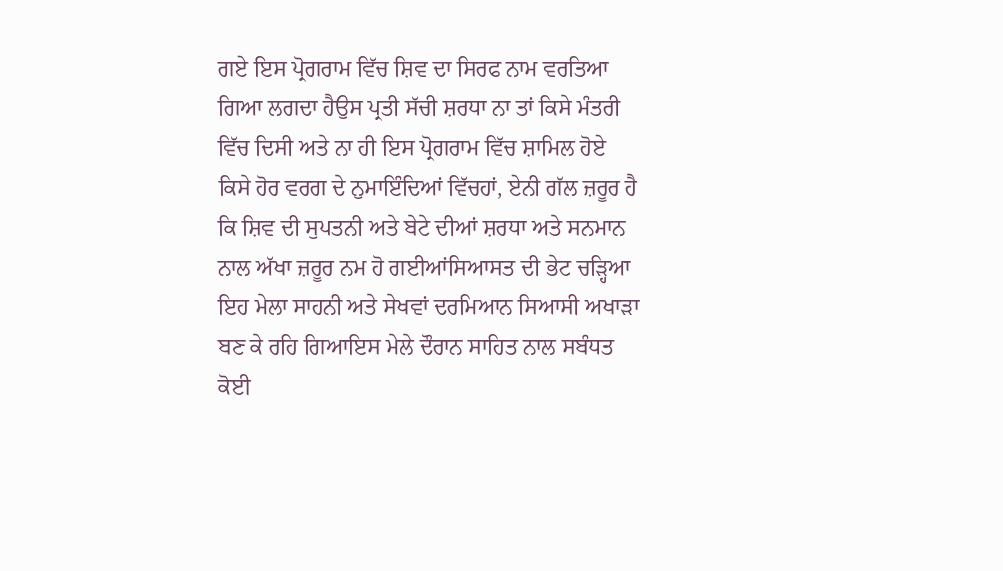ਗਏ ਇਸ ਪ੍ਰੋਗਰਾਮ ਵਿੱਚ ਸ਼ਿਵ ਦਾ ਸਿਰਫ ਨਾਮ ਵਰਤਿਆ ਗਿਆ ਲਗਦਾ ਹੈਉਸ ਪ੍ਰਤੀ ਸੱਚੀ ਸ਼ਰਧਾ ਨਾ ਤਾਂ ਕਿਸੇ ਮੰਤਰੀ ਵਿੱਚ ਦਿਸੀ ਅਤੇ ਨਾ ਹੀ ਇਸ ਪ੍ਰੋਗਰਾਮ ਵਿੱਚ ਸ਼ਾਮਿਲ ਹੋਏ ਕਿਸੇ ਹੋਰ ਵਰਗ ਦੇ ਨੁਮਾਇੰਦਿਆਂ ਵਿੱਚਹਾਂ, ਏਨੀ ਗੱਲ ਜ਼ਰੂਰ ਹੈ ਕਿ ਸ਼ਿਵ ਦੀ ਸੁਪਤਨੀ ਅਤੇ ਬੇਟੇ ਦੀਆਂ ਸ਼ਰਧਾ ਅਤੇ ਸਨਮਾਨ ਨਾਲ ਅੱਖਾ ਜ਼ਰੂਰ ਨਮ ਹੋ ਗਈਆਂਸਿਆਸਤ ਦੀ ਭੇਟ ਚੜ੍ਹਿਆ ਇਹ ਮੇਲਾ ਸਾਹਨੀ ਅਤੇ ਸੇਖਵਾਂ ਦਰਮਿਆਨ ਸਿਆਸੀ ਅਖਾੜਾ ਬਣ ਕੇ ਰਹਿ ਗਿਆਇਸ ਮੇਲੇ ਦੌਰਾਨ ਸਾਹਿਤ ਨਾਲ ਸਬੰਧਤ ਕੋਈ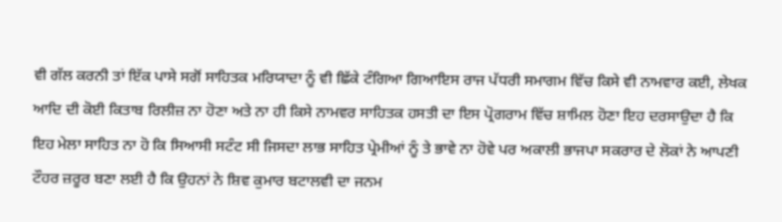ਵੀ ਗੱਲ ਕਰਨੀ ਤਾਂ ਇੱਕ ਪਾਸੇ ਸਗੋਂ ਸਾਹਿਤਕ ਮਰਿਯਾਦਾ ਨੂੰ ਵੀ ਛਿੱਕੇ ਟੰਗਿਆ ਗਿਆਇਸ ਰਾਜ ਪੱਧਰੀ ਸਮਾਗਮ ਵਿੱਚ ਕਿਸੇ ਵੀ ਨਾਮਵਾਰ ਕਈ, ਲੇਖਕ ਆਦਿ ਦੀ ਕੋਈ ਕਿਤਾਬ ਰਿਲੀਜ਼ ਨਾ ਹੋਣਾ ਅਤੇ ਨਾ ਹੀ ਕਿਸੇ ਨਾਮਵਰ ਸਾਹਿਤਕ ਹਸਤੀ ਦਾ ਇਸ ਪ੍ਰੋਗਰਾਮ ਵਿੱਚ ਸ਼ਾਮਿਲ ਹੋਣਾ ਇਹ ਦਰਸਾਉਦਾ ਹੈ ਕਿ ਇਹ ਮੇਲਾ ਸਾਹਿਤ ਨਾ ਹੋ ਕਿ ਸਿਆਸੀ ਸਟੰਟ ਸੀ ਜਿਸਦਾ ਲਾਭ ਸਾਹਿਤ ਪ੍ਰੇਮੀਆਂ ਨੂੰ ਤੇ ਭਾਵੇ ਨਾ ਹੋਵੇ ਪਰ ਅਕਾਲੀ ਭਾਜਪਾ ਸਕਰਾਰ ਦੇ ਲੋਕਾਂ ਨੇ ਆਪਣੀ ਟੌਹਰ ਜ਼ਰੂਰ ਬਣਾ ਲਈ ਹੈ ਕਿ ਉਹਨਾਂ ਨੇ ਸ਼ਿਵ ਕੁਮਾਰ ਬਟਾਲਵੀ ਦਾ ਜਨਮ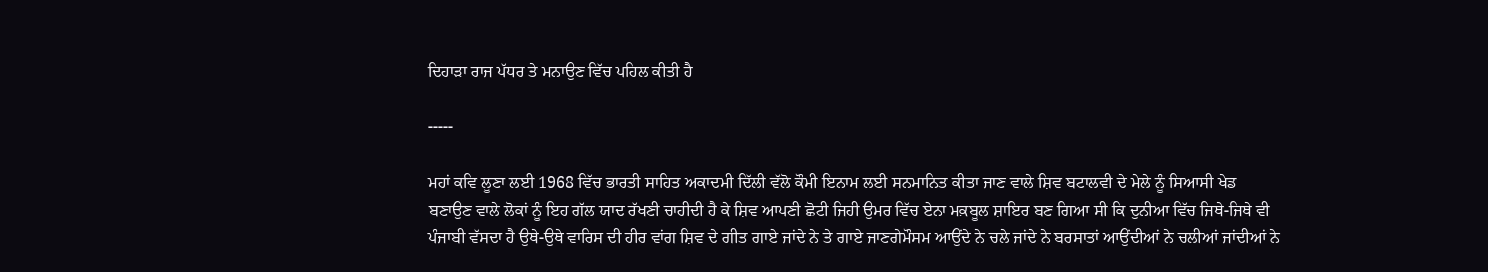ਦਿਹਾੜਾ ਰਾਜ ਪੱਧਰ ਤੇ ਮਨਾਉਣ ਵਿੱਚ ਪਹਿਲ ਕੀਤੀ ਹੈ

-----

ਮਹਾਂ ਕਵਿ ਲੂਣਾ ਲਈ 1968 ਵਿੱਚ ਭਾਰਤੀ ਸਾਹਿਤ ਅਕਾਦਮੀ ਦਿੱਲੀ ਵੱਲੋ ਕੌਮੀ ਇਨਾਮ ਲਈ ਸਨਮਾਨਿਤ ਕੀਤਾ ਜਾਣ ਵਾਲੇ ਸ਼ਿਵ ਬਟਾਲਵੀ ਦੇ ਮੇਲੇ ਨੂੰ ਸਿਆਸੀ ਖੇਡ ਬਣਾਉਣ ਵਾਲੇ ਲੋਕਾਂ ਨੂੰ ਇਹ ਗੱਲ ਯਾਦ ਰੱਖਣੀ ਚਾਹੀਦੀ ਹੈ ਕੇ ਸ਼ਿਵ ਆਪਣੀ ਛੋਟੀ ਜਿਹੀ ਉਮਰ ਵਿੱਚ ਏਨਾ ਮਕ਼ਬੂਲ ਸ਼ਾਇਰ ਬਣ ਗਿਆ ਸੀ ਕਿ ਦੁਨੀਆ ਵਿੱਚ ਜਿਥੇ-ਜਿਥੇ ਵੀ ਪੰਜਾਬੀ ਵੱਸਦਾ ਹੈ ਉਥੇ-ਉਥੇ ਵਾਰਿਸ ਦੀ ਹੀਰ ਵਾਂਗ ਸ਼ਿਵ ਦੇ ਗੀਤ ਗਾਏ ਜਾਂਦੇ ਨੇ ਤੇ ਗਾਏ ਜਾਣਗੇਮੌਸਮ ਆਉਂਦੇ ਨੇ ਚਲੇ ਜਾਂਦੇ ਨੇ ਬਰਸਾਤਾਂ ਆਉਂਦੀਆਂ ਨੇ ਚਲੀਆਂ ਜਾਂਦੀਆਂ ਨੇ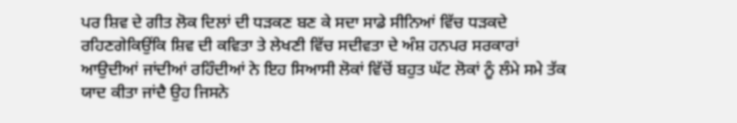ਪਰ ਸ਼ਿਵ ਦੇ ਗੀਤ ਲੋਕ ਦਿਲਾਂ ਦੀ ਧੜਕਣ ਬਣ ਕੇ ਸਦਾ ਸਾਡੇ ਸੀਨਿਆਂ ਵਿੱਚ ਧੜਕਦੇ ਰਹਿਣਗੇਕਿਉਂਕਿ ਸ਼ਿਵ ਦੀ ਕਵਿਤਾ ਤੇ ਲੇਖਣੀ ਵਿੱਚ ਸਦੀਵਤਾ ਦੇ ਅੰਸ਼ ਹਨਪਰ ਸਰਕਾਰਾਂ ਆਉਦੀਆਂ ਜਾਂਦੀਆਂ ਰਹਿੰਦੀਆਂ ਨੇ ਇਹ ਸਿਆਸੀ ਲੋਕਾਂ ਵਿੱਚੋਂ ਬਹੁਤ ਘੱਟ ਲੋਕਾਂ ਨੂੰ ਲੰਮੇ ਸਮੇ ਤੱਕ ਯਾਦ ਕੀਤਾ ਜਾਂਦੈ ਉਹ ਜਿਸਨੇ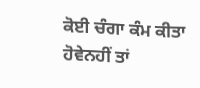ਕੋਈ ਚੰਗਾ ਕੰਮ ਕੀਤਾ ਹੋਵੇਨਹੀਂ ਤਾਂ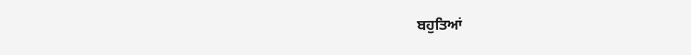ਬਹੁਤਿਆਂ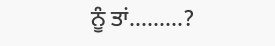ਨੂੰ ਤਾਂ.........?